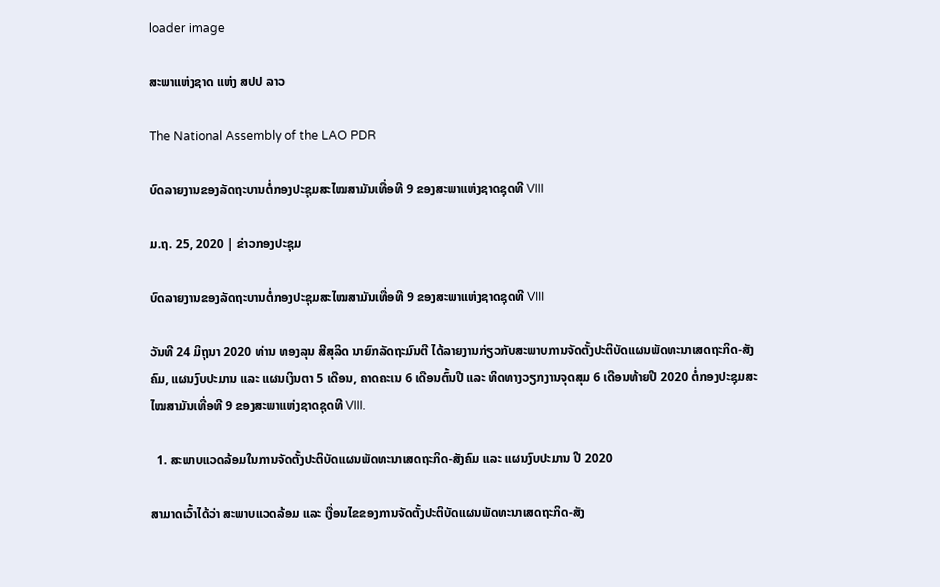loader image

ສະພາແຫ່ງຊາດ ແຫ່ງ ສປປ ລາວ

The National Assembly of the LAO PDR

ບົດລາຍງານຂອງລັດຖະບານຕໍ່ກອງປະຊຸມສະໄໝສາມັນເທື່ອທີ 9 ຂອງສະພາແຫ່ງຊາດຊຸດທີ VIII

ມ.ຖ. 25, 2020 | ຂ່າວກອງປະຊຸມ

ບົດລາຍງານຂອງລັດຖະບານຕໍ່ກອງປະຊຸມສະໄໝສາມັນເທື່ອທີ 9 ຂອງສະພາແຫ່ງຊາດຊຸດທີ VIII

ວັນທີ 24 ມິຖຸນາ 2020 ທ່ານ ທອງລຸນ ສີສຸລິດ ນາຍົກລັດຖະມົນຕີ ໄດ້ລາຍງານກ່ຽວກັບສະພາບການຈັດຕັ້ງປະຕິບັດແຜນພັດທະນາເສດຖະກິດ-ສັງຄົມ, ແຜນງົບປະມານ ແລະ ແຜນເງິນຕາ 5 ເດືອນ, ຄາດຄະເນ 6 ເດືອນຕົ້ນປີ ແລະ ທິດທາງວຽກງານຈຸດສຸມ 6 ເດືອນທ້າຍປີ 2020 ຕໍ່ກອງປະຊຸມສະໄໝສາມັນເທື່ອທີ 9 ຂອງສະພາແຫ່ງຊາດຊຸດທີ VIII.

  1. ສະພາບແວດລ້ອມໃນການຈັດຕັ້ງປະຕິບັດແຜນພັດທະນາເສດຖະກິດ-ສັງຄົມ ແລະ ແຜນງົບປະມານ ປີ 2020

ສາມາດເວົ້າໄດ້ວ່າ ສະພາບແວດລ້ອມ ແລະ ເງື່ອນໄຂຂອງການຈັດຕັ້ງປະຕິບັດແຜນພັດທະນາເສດຖະກິດ-ສັງ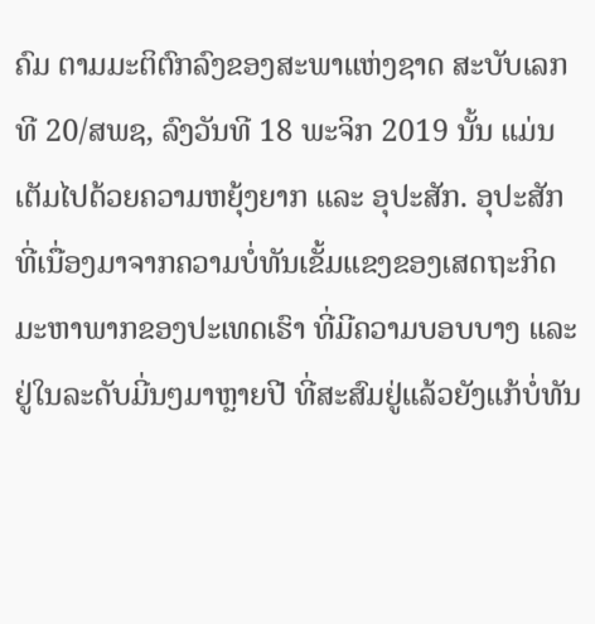ຄົມ ຕາມມະຕິຕົກລົງຂອງສະພາແຫ່ງຊາດ ສະບັບເລກທີ 20/ສພຊ, ລົງວັນທີ 18 ພະຈິກ 2019 ນັ້ນ ແມ່ນເຕັມໄປດ້ວຍຄວາມຫຍຸ້ງຍາກ ແລະ ອຸປະສັກ. ອຸປະສັກທີ່ເນື່ອງມາຈາກຄວາມບໍ່ທັນເຂັ້ມແຂງຂອງເສດຖະກິດມະຫາພາກຂອງປະເທດເຮົາ ທີ່ມີຄວາມບອບບາງ ແລະ ຢູ່ໃນລະດັບມີ່ນໆມາຫຼາຍປີ ທີ່ສະສົມຢູ່ແລ້ວຍັງແກ້ບໍ່ທັນ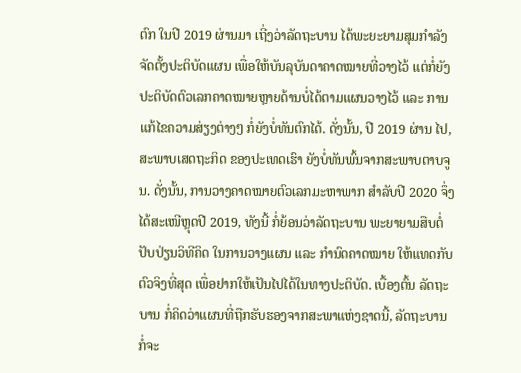ຕົກ ໃນປີ 2019 ຜ່ານມາ ເຖີ່ງວ່າລັດຖະບານ ໄດ້ພະຍະຍາມສຸມກໍາລັງຈັດຕັ້ງປະຕິບັດແຜນ ເພື່ອໃຫ້ບັນລຸບັນດາຄາດໝາຍທີ່ວາງໄວ້ ແຕ່ກໍ່ຍັງປະຕິບັດຕົວເລກຄາດໝາຍຫຼາຍດ້ານບໍ່ໄດ້ຕາມແຜນວາງໄວ້ ແລະ ການແກ້ໄຂຄວາມສ່ຽງຕ່າງໆ ກໍ່ຍັງບໍ່ທັນຕົກໄດ້. ດັ່ງນັ້ນ, ປີ 2019 ຜ່ານ ໄປ, ສະພາບເສດຖະກິດ ຂອງປະເທດເຮົາ ຍັງບໍ່ທັນພົ້ນຈາກສະພາບຕາບຈູນ. ດັ່ງນັ້ນ, ການວາງຄາດໝາຍຕົວເລກມະຫາພາກ ສໍາລັບປີ 2020 ຈຶ່ງໄດ້ສະເໜີຫຼຸດປີ 2019, ທັງນີ້ ກໍ່ຍ້ອນວ່າລັດຖະບານ ພະຍາຍາມສືບຕໍ່ປັບປ່ຽນວິທີຄິດ ໃນການວາງແຜນ ແລະ ກຳນົດຄາດໝາຍ ໃຫ້ແທດກັບຕົວຈິງທີ່ສຸດ ເພື່ອຢາກໃຫ້ເປັນໄປໄດ້ໃນທາງປະຕິບັດ. ເບື້ອງຕົ້ນ ລັດຖະບານ ກໍ່ຄິດວ່າແຜນທີ່ຖືກຮັບຮອງຈາກສະພາແຫ່ງຊາດນີ້, ລັດຖະບານ ກໍ່ຈະ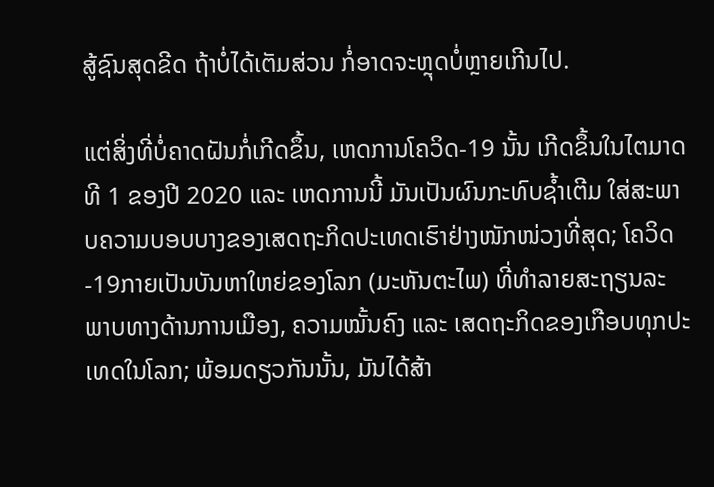ສູ້ຊົນສຸດຂີດ ຖ້າບໍ່ໄດ້ເຕັມສ່ວນ ກໍ່ອາດຈະຫຼຸດບໍ່ຫຼາຍເກີນໄປ.

ແຕ່ສິ່ງທີ່ບໍ່ຄາດຝັນກໍ່ເກີດຂຶ້ນ, ເຫດການໂຄວິດ-19 ນັ້ນ ເກີດຂຶ້ນໃນໄຕມາດທີ 1 ຂອງປີ 2020 ແລະ ເຫດການນີ້ ມັນເປັນຜົນກະທົບຊ້ຳເຕີມ ໃສ່ສະພາບຄວາມບອບບາງຂອງເສດຖະກິດປະເທດເຮົາຢ່າງໜັກໜ່ວງທີ່ສຸດ; ໂຄວິດ-19ກາຍເປັນບັນຫາໃຫຍ່ຂອງໂລກ (ມະຫັນຕະໄພ) ທີ່ທໍາລາຍສະຖຽນລະພາບທາງດ້ານການເມືອງ, ຄວາມໝັ້ນຄົງ ແລະ ເສດຖະກິດຂອງເກືອບທຸກປະເທດໃນໂລກ; ພ້ອມດຽວກັນນັ້ນ, ມັນໄດ້ສ້າ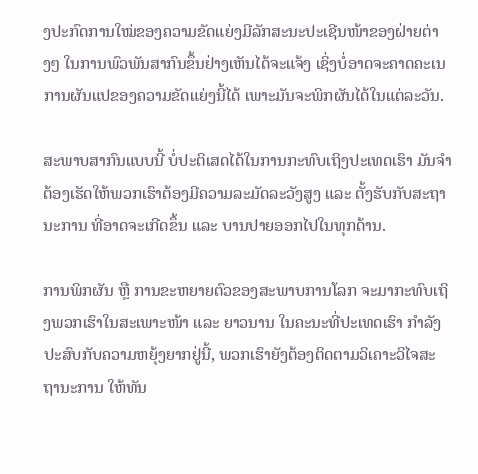ງປະກົດການໃໝ່ຂອງຄວາມຂັດແຍ່ງມີລັກສະນະປະເຊີນໜ້າຂອງຝ່າຍຕ່າງໆ ໃນການພົວພັນສາກົນຂຶ້ນຢ່າງເຫັນໄດ້ຈະແຈ້ງ ເຊິ່ງບໍ່ອາດຈະຄາດຄະເນການຜັນແປຂອງຄວາມຂັດແຍ່ງນີ້ໄດ້ ເພາະມັນຈະພິກຜັນໄດ້ໃນແຕ່ລະວັນ.

ສະພາບສາກົນແບບນີ້ ບໍ່ປະຕິເສດໄດ້ໃນການກະທົບເຖິງປະເທດເຮົາ ມັນຈຳຕ້ອງເຮັດໃຫ້ພວກເຮົາຕ້ອງມີຄວາມລະມັດລະວັງສູງ ແລະ ຕັ້ງຮັບກັບສະຖານະການ ທີ່ອາດຈະເກີດຂຶ້ນ ແລະ ບານປາຍອອກໄປໃນທຸກດ້ານ.

ການພິກຜັນ ຫຼື ການຂະຫຍາຍຕົວຂອງສະພາບການໂລກ ຈະມາກະທົບເຖິງພວກເຮົາໃນສະເພາະໜ້າ ແລະ ຍາວນານ ໃນຄະນະທີ່ປະເທດເຮົາ ກຳລັງປະສົບກັບຄວາມຫຍຸ້ງຍາກຢູ່ນີ້, ພວກເຮົາຍັງຕ້ອງຕິດຕາມວິເຄາະວິໄຈສະຖານະການ ໃຫ້ທັນ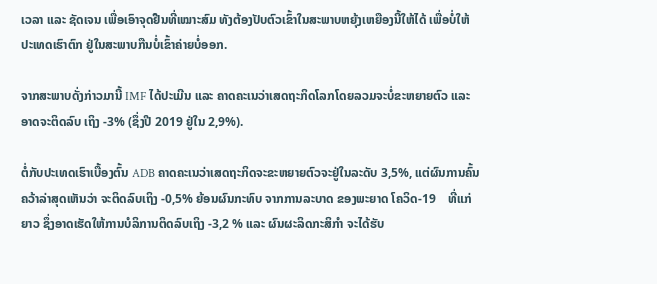ເວລາ ແລະ ຊັດເຈນ ເພື່ອເອົາຈຸດຢືນທີ່ເໝາະສົມ ທັງຕ້ອງປັບຕົວເຂົ້າໃນສະພາບຫຍຸ້ງເຫຍືອງນີ້ໃຫ້ໄດ້ ເພື່ອບໍ່ໃຫ້ປະເທດເຮົາຕົກ ຢູ່ໃນສະພາບກືນບໍ່ເຂົ້າຄ່າຍບໍ່ອອກ.

ຈາກສະພາບດັ່ງກ່າວມານີ້ IMF ໄດ້ປະເມີນ ແລະ ຄາດຄະເນວ່າເສດຖະກິດໂລກໂດຍລວມຈະບໍ່ຂະຫຍາຍຕົວ ແລະ ອາດຈະຕິດລົບ ເຖິງ -3% (ຊຶ່ງປີ 2019 ຢູ່ໃນ 2,9%).

ຕໍ່ກັບປະເທດເຮົາເບື້ອງຕົ້ນ ADB ຄາດຄະເນວ່າເສດຖະກິດຈະຂະຫຍາຍຕົວຈະຢູ່ໃນລະດັບ 3,5%, ແຕ່ຜົນການຄົ້ນຄວ້າລ່າສຸດເຫັນວ່າ ຈະຕິດລົບເຖິງ -0,5% ຍ້ອນຜົນກະທົບ ຈາກການລະບາດ ຂອງພະຍາດ ໂຄວິດ-19    ທີ່ແກ່ຍາວ ຊຶ່ງອາດເຮັດໃຫ້ການບໍລິການຕິດລົບເຖິງ -3,2 % ແລະ ຜົນຜະລິດກະສິກໍາ ຈະໄດ້ຮັບ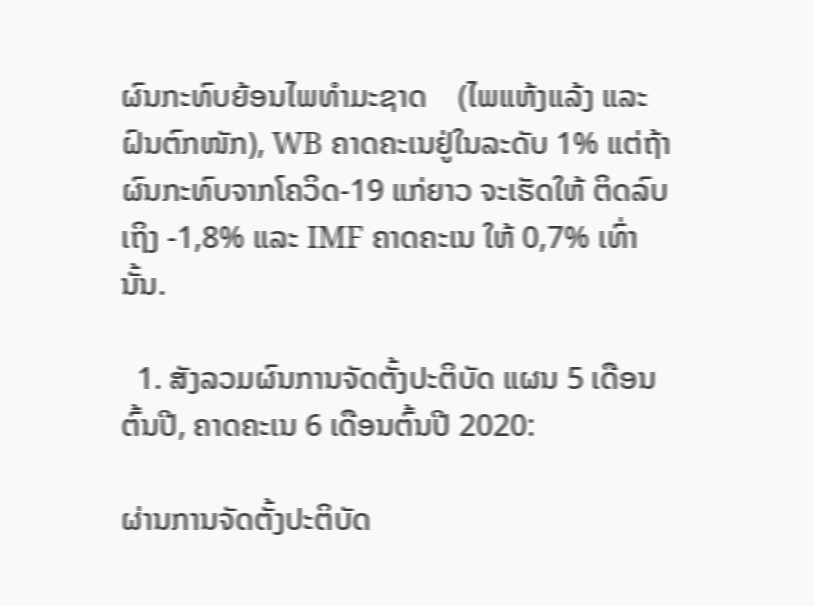ຜົນກະທົບຍ້ອນໄພທໍາມະຊາດ    (ໄພແຫ້ງແລ້ງ ແລະ ຝົນຕົກໜັກ), WB ຄາດຄະເນຢູ່ໃນລະດັບ 1% ແຕ່ຖ້າຜົນກະທົບຈາກໂຄວິດ-19 ແກ່ຍາວ ຈະເຮັດໃຫ້ ຕິດລົບເຖິງ -1,8% ແລະ IMF ຄາດຄະເນ ໃຫ້ 0,7% ເທົ່ານັ້ນ.

  1. ສັງລວມຜົນການຈັດຕັ້ງປະຕິບັດ ແຜນ 5 ເດືອນຕົ້ນປີ, ຄາດຄະເນ 6 ເດືອນຕົ້ນປີ 2020:

ຜ່ານການຈັດຕັ້ງປະຕິບັດ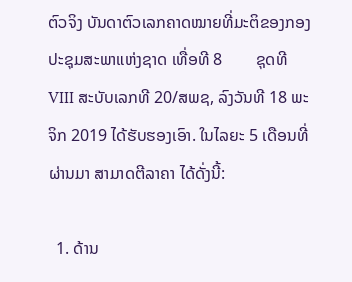ຕົວຈິງ ບັນດາຕົວເລກຄາດໝາຍທີ່ມະຕິຂອງກອງປະຊຸມສະພາແຫ່ງຊາດ ເທື່ອທີ 8        ຊຸດທີ VIII ສະບັບເລກທີ 20/ສພຊ, ລົງວັນທີ 18 ພະຈິກ 2019 ໄດ້ຮັບຮອງເອົາ. ໃນໄລຍະ 5 ເດືອນທີ່ຜ່ານມາ ສາມາດຕີລາຄາ ໄດ້ດັ່ງນີ້:

  1. ດ້ານ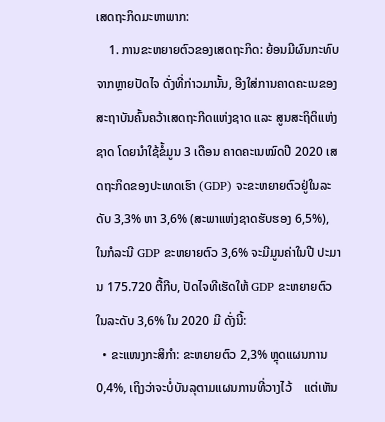ເສດຖະກິດມະຫາພາກ:
    1. ການຂະຫຍາຍຕົວຂອງເສດຖະກິດ: ຍ້ອນມີຜົນກະທົບຈາກຫຼາຍປັດໄຈ ດັ່ງທີ່ກ່າວມານັ້ນ, ອີງໃສ່ການຄາດຄະເນຂອງສະຖາບັນຄົ້ນຄວ້າເສດຖະກີດແຫ່ງຊາດ ແລະ ສູນສະຖິຕິແຫ່ງຊາດ ໂດຍນໍາໃຊ້ຂໍ້ມູນ 3 ເດືອນ ຄາດຄະເນໝົດປີ 2020 ເສດຖະກິດຂອງປະເທດເຮົາ (GDP) ຈະຂະຫຍາຍຕົວຢູ່ໃນລະດັບ 3,3% ຫາ 3,6% (ສະພາແຫ່ງຊາດຮັບຮອງ 6,5%), ໃນກໍລະນີ GDP ຂະຫຍາຍຕົວ 3,6% ຈະມີມູນຄ່າໃນປີ ປະມານ 175.720 ຕື້ກີບ, ປັດໄຈທີເຮັດໃຫ້ GDP ຂະຫຍາຍຕົວໃນລະດັບ 3,6% ໃນ 2020 ມີ ດັ່ງນີ້:
  • ຂະແໜງກະສິກໍາ: ຂະຫຍາຍຕົວ 2,3% ຫຼຸດແຜນການ 0,4%, ເຖິງວ່າຈະບໍ່ບັນລຸຕາມແຜນການທີ່ວາງໄວ້    ແຕ່ເຫັນ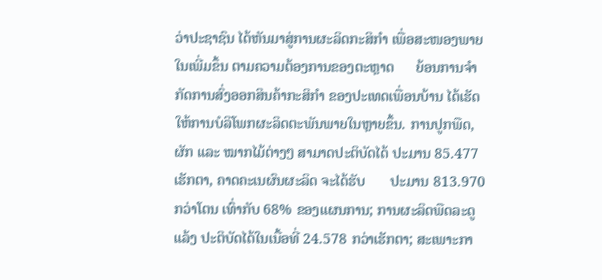ວ່າປະຊາຊົນ ໄດ້ຫັນມາສູ່ການຜະລິດກະສິກຳ ເພື່ອສະໜອງພາຍໃນເພີ່ມຂຶ້ນ ຕາມຄວາມຕ້ອງການຂອງຕະຫຼາດ      ຍ້ອນການຈຳກັດການສົ່ງອອກສິນຄ້າກະສິກຳ ຂອງປະເທດເພື່ອນບ້ານ ໄດ້ເຮັດໃຫ້ການບໍລິໂພກຜະລິດຕະພັນພາຍໃນຫຼາຍຂຶ້ນ. ການປູກພືດ, ຜັກ ແລະ ໝາກໄມ້ຕ່າງໆ ສາມາດປະຕິບັດໄດ້ ປະມານ 85.477 ເຮັກຕາ, ຄາດຄະເນຜົນຜະລິດ ຈະໄດ້ຮັບ       ປະມານ 813.970 ກວ່າໂຕນ ເທົ່າກັບ 68% ຂອງແຜນການ; ການຜະລິດພືດລະດູແລ້ງ ປະຕິບັດໄດ້ໃນເນື້ອທີ່ 24.578 ກວ່າເຮັກຕາ; ສະເພາະກາ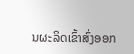ນຜະລິດເຂົ້າສົ່ງອອກ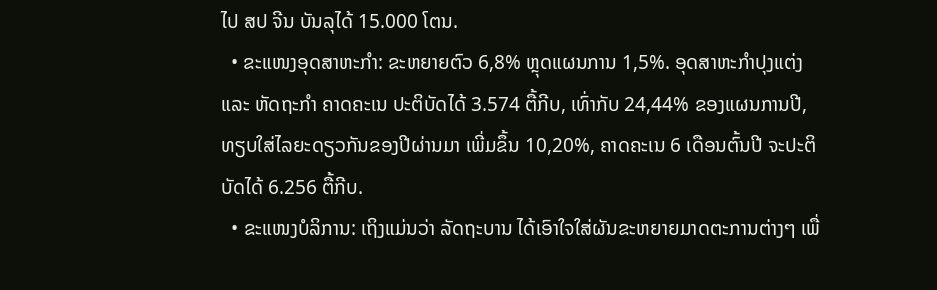ໄປ ສປ ຈີນ ບັນລຸໄດ້ 15.000 ໂຕນ.
  • ຂະແໜງອຸດສາຫະກໍາ: ຂະຫຍາຍຕົວ 6,8% ຫຼຸດແຜນການ 1,5%. ອຸດສາຫະກຳປຸງແຕ່ງ ແລະ ຫັດຖະກຳ ຄາດຄະເນ ປະຕິບັດໄດ້ 3.574 ຕື້ກີບ, ເທົ່າກັບ 24,44% ຂອງແຜນການປີ, ທຽບໃສ່ໄລຍະດຽວກັນຂອງປີຜ່ານມາ ເພີ່ມຂຶ້ນ 10,20%, ຄາດຄະເນ 6 ເດືອນຕົ້ນປີ ຈະປະຕິບັດໄດ້ 6.256 ຕື້ກີບ.
  • ຂະແໜງບໍລິການ: ເຖິງແມ່ນວ່າ ລັດຖະບານ ໄດ້ເອົາໃຈໃສ່ຜັນຂະຫຍາຍມາດຕະການຕ່າງໆ ເພື່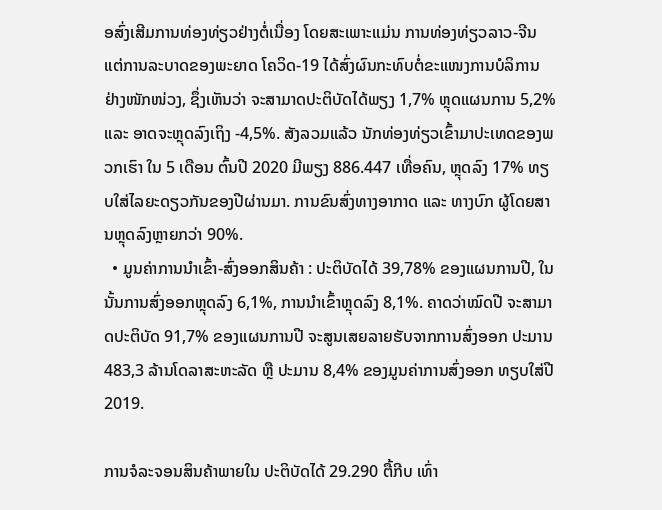ອສົ່ງເສີມການທ່ອງທ່ຽວຢ່າງຕໍ່ເນື່ອງ ໂດຍສະເພາະແມ່ນ ການທ່ອງທ່ຽວລາວ-ຈີນ ແຕ່ການລະບາດຂອງພະຍາດ ໂຄວິດ-19 ໄດ້ສົ່ງຜົນກະທົບຕໍ່ຂະແໜງການບໍລິການ ຢ່າງໜັກໜ່ວງ, ຊຶ່ງເຫັນວ່າ ຈະສາມາດປະຕິບັດໄດ້ພຽງ 1,7% ຫຼຸດແຜນການ 5,2% ແລະ ອາດຈະຫຼຸດລົງເຖິງ -4,5%. ສັງລວມແລ້ວ ນັກທ່ອງທ່ຽວເຂົ້າມາປະເທດຂອງພວກເຮົາ ໃນ 5 ເດືອນ ຕົ້ນປີ 2020 ມີພຽງ 886.447 ເທື່ອຄົນ, ຫຼຸດລົງ 17% ທຽບໃສ່ໄລຍະດຽວກັນຂອງປີຜ່ານມາ. ການຂົນສົ່ງທາງອາກາດ ແລະ ທາງບົກ ຜູ້ໂດຍສານຫຼຸດລົງຫຼາຍກວ່າ 90%.
  • ມູນຄ່າການນໍາເຂົ້າ-ສົ່ງອອກສິນຄ້າ : ປະຕິບັດໄດ້ 39,78% ຂອງແຜນການປີ, ໃນນັ້ນການສົ່ງອອກຫຼຸດລົງ 6,1%, ການນໍາເຂົ້າຫຼຸດລົງ 8,1%. ຄາດວ່າໝົດປີ ຈະສາມາດປະຕິບັດ 91,7% ຂອງແຜນການປີ ຈະສູນເສຍລາຍຮັບຈາກການສົ່ງອອກ ປະມານ 483,3 ລ້ານໂດລາສະຫະລັດ ຫຼື ປະມານ 8,4% ຂອງມູນຄ່າການສົ່ງອອກ ທຽບໃສ່ປີ 2019.

ການຈໍລະຈອນສິນຄ້າພາຍໃນ ປະຕິບັດໄດ້ 29.290 ຕື້ກີບ ເທົ່າ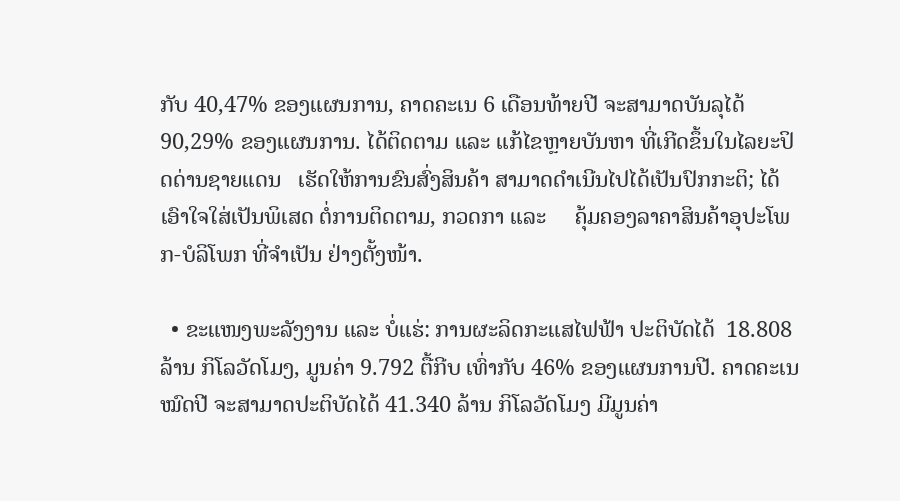ກັບ 40,47% ຂອງແຜນການ, ຄາດຄະເນ 6 ເດືອນທ້າຍປີ ຈະສາມາດບັນລຸໄດ້ 90,29% ຂອງແຜນການ. ໄດ້ຕິດຕາມ ແລະ ແກ້ໄຂຫຼາຍບັນຫາ ທີ່ເກີດຂຶ້ນໃນໄລຍະປິດດ່ານຊາຍແດນ   ເຮັດໃຫ້ການຂົນສົ່ງສິນຄ້າ ສາມາດດໍາເນີນໄປໄດ້ເປັນປົກກະຕິ; ໄດ້ເອົາໃຈໃສ່ເປັນພິເສດ ຕໍ່ການຕິດຕາມ, ກວດກາ ແລະ     ຄຸ້ມຄອງລາຄາສິນຄ້າອຸປະໂພກ-ບໍລິໂພກ ທີ່ຈໍາເປັນ ຢ່າງຕັ້ງໜ້າ.

  • ຂະແໜງພະລັງງານ ແລະ ບໍ່ແຮ່: ການຜະລິດກະແສໄຟຟ້າ ປະຕິບັດໄດ້  18.808 ລ້ານ ກິໂລວັດໂມງ, ມູນຄ່າ 9.792 ຕື້ກີບ ເທົ່າກັບ 46% ຂອງແຜນການປີ. ຄາດຄະເນໝົດປີ ຈະສາມາດປະຕິບັດໄດ້ 41.340 ລ້ານ ກິໂລວັດໂມງ ມີມູນຄ່າ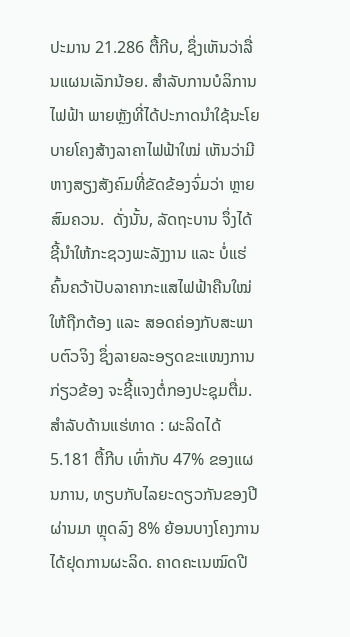ປະມານ 21.286 ຕື້ກີບ, ຊຶ່ງເຫັນວ່າລື່ນແຜນເລັກນ້ອຍ. ສຳລັບການບໍລິການໄຟຟ້າ ພາຍຫຼັງທີ່ໄດ້ປະກາດນໍາໃຊ້ນະໂຍບາຍໂຄງສ້າງລາຄາໄຟຟ້າໃໝ່ ເຫັນວ່າມີຫາງສຽງສັງຄົມທີ່ຂັດຂ້ອງຈົ່ມວ່າ ຫຼາຍສົມຄວນ.  ດັ່ງນັ້ນ, ລັດຖະບານ ຈຶ່ງໄດ້ຊີ້ນໍາໃຫ້ກະຊວງພະລັງງານ ແລະ ບໍ່ແຮ່ ຄົ້ນຄວ້າປັບລາຄາກະແສໄຟຟ້າຄືນໃໝ່ ໃຫ້ຖືກຕ້ອງ ແລະ ສອດຄ່ອງກັບສະພາບຕົວຈິງ ຊຶ່ງລາຍລະອຽດຂະແໜງການກ່ຽວຂ້ອງ ຈະຊີ້ແຈງຕໍ່ກອງປະຊຸມຕື່ມ. ສຳລັບດ້ານແຮ່ທາດ : ຜະລິດໄດ້ 5.181 ຕື້ກີບ ເທົ່າກັບ 47% ຂອງແຜນການ, ທຽບກັບໄລຍະດຽວກັນຂອງປີຜ່ານມາ ຫຼຸດລົງ 8% ຍ້ອນບາງໂຄງການໄດ້ຢຸດການຜະລິດ. ຄາດຄະເນໝົດປີ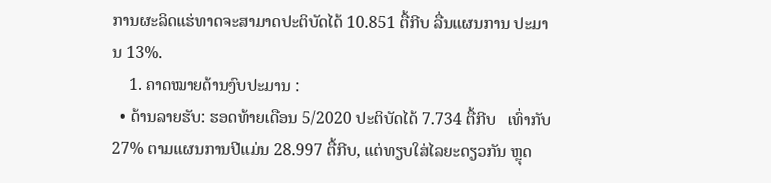ການຜະລິດແຮ່ທາດຈະສາມາດປະຕິບັດໄດ້ 10.851 ຕື້ກີບ ລື່ນແຜນການ ປະມານ 13%.
    1. ຄາດໝາຍດ້ານງົບປະມານ :
  • ດ້ານລາຍຮັບ: ຮອດທ້າຍເດືອນ 5/2020 ປະຕິບັດໄດ້ 7.734 ຕື້ກີບ   ເທົ່າກັບ 27% ຕາມແຜນການປີແມ່ນ 28.997 ຕື້ກີບ, ແຕ່ທຽບໃສ່ໄລຍະດຽວກັນ ຫຼຸດ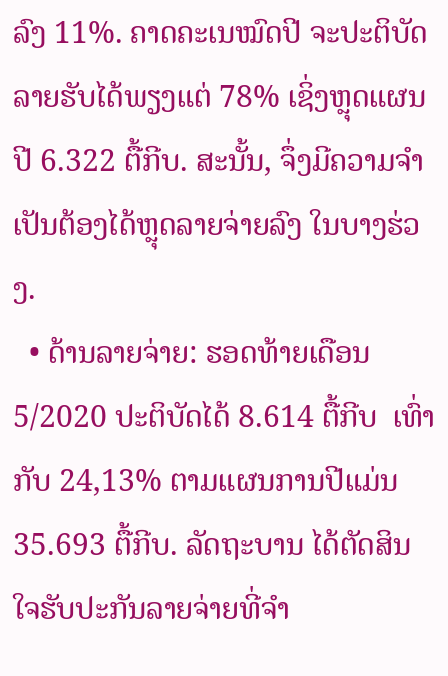ລົງ 11%. ຄາດຄະເນໝົດປີ ຈະປະຕິບັດລາຍຮັບໄດ້ພຽງແຕ່ 78% ເຊິ່ງຫຼຸດແຜນປີ 6.322 ຕື້ກີບ. ສະນັ້ນ, ຈຶ່ງມີຄວາມຈໍາເປັນຕ້ອງໄດ້ຫຼຸດລາຍຈ່າຍລົງ ໃນບາງຮ່ວງ.
  • ດ້ານລາຍຈ່າຍ: ຮອດທ້າຍເດືອນ 5/2020 ປະຕິບັດໄດ້ 8.614 ຕື້ກີບ  ເທົ່າກັບ 24,13% ຕາມແຜນການປີແມ່ນ 35.693 ຕື້ກີບ. ລັດຖະບານ ໄດ້ຕັດສິນໃຈຮັບປະກັນລາຍຈ່າຍທີ່ຈໍາ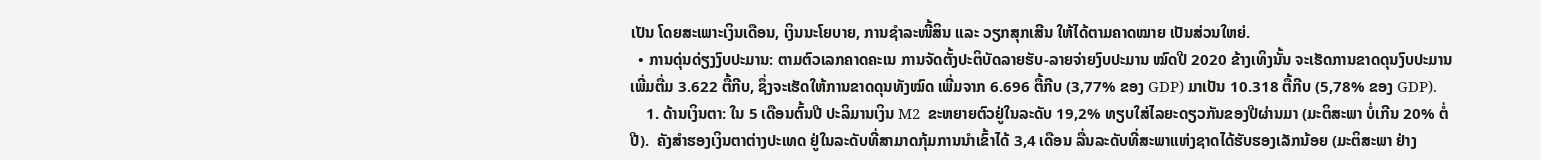ເປັນ ໂດຍສະເພາະເງິນເດືອນ, ເງິນນະໂຍບາຍ, ການຊໍາລະໜີ້ສິນ ແລະ ວຽກສຸກເສີນ ໃຫ້ໄດ້ຕາມຄາດໝາຍ ເປັນສ່ວນໃຫຍ່.
  • ການດຸ່ນດ່ຽງງົບປະມານ: ຕາມຕົວເລກຄາດຄະເນ ການຈັດຕັ້ງປະຕິບັດລາຍຮັບ-ລາຍຈ່າຍງົບປະມານ ໝົດປີ 2020 ຂ້າງເທິງນັ້ນ ຈະເຮັດການຂາດດຸນງົບປະມານ ເພີ່ມຕື່ມ 3.622 ຕື້ກີບ, ຊຶ່ງຈະເຮັດໃຫ້ການຂາດດຸນທັງໝົດ ເພີ່ມຈາກ 6.696 ຕື້ກີບ (3,77% ຂອງ GDP) ມາເປັນ 10.318 ຕື້ກີບ (5,78% ຂອງ GDP).
    1. ດ້ານເງິນຕາ: ໃນ 5 ເດືອນຕົ້ນປີ ປະລິມານເງິນ M2  ຂະຫຍາຍຕົວຢູ່ໃນລະດັບ 19,2% ທຽບໃສ່ໄລຍະດຽວກັນຂອງປີຜ່ານມາ (ມະຕິສະພາ ບໍ່ເກີນ 20% ຕໍ່ປີ).  ຄັງສໍາຮອງເງິນຕາຕ່າງປະເທດ ຢູ່ໃນລະດັບທີ່ສາມາດກຸ້ມການນຳເຂົ້າໄດ້ 3,4 ເດືອນ ລື່ນລະດັບທີ່ສະພາແຫ່ງຊາດໄດ້ຮັບຮອງເລັກນ້ອຍ (ມະຕິສະພາ ຢ່າງ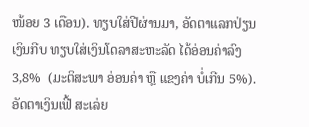ໜ້ອຍ 3 ເດືອນ). ທຽບໃສ່ປີຜ່ານມາ, ອັດຕາແລກປ່ຽນເງິນກີບ ທຽບໃສ່ເງິນໂດລາສະຫະລັດ ໄດ້ອ່ອນຄ່າລົງ 3,8%  (ມະຕິສະພາ ອ່ອນຄ່າ ຫຼື ແຂງຄ່າ ບໍ່ເກີນ 5%). ອັດຕາເງິນເຟີ້ ສະເລ່ຍ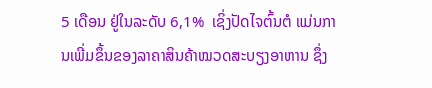5 ເດືອນ ຢູ່ໃນລະດັບ 6,1%  ເຊິ່ງປັດໄຈຕົ້ນຕໍ ແມ່ນການເພີ່ມຂຶ້ນຂອງລາຄາສິນຄ້າໝວດສະບຽງອາຫານ ຊຶ່ງ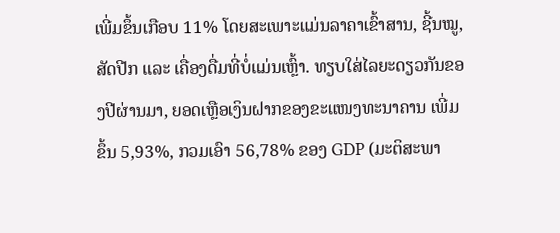ເພີ່ມຂຶ້ນເກືອບ 11% ໂດຍສະເພາະແມ່ນລາຄາເຂົ້າສານ, ຊີ້ນໝູ, ສັດປີກ ແລະ ເຄື່ອງດື່ມທີ່ບໍ່ແມ່ນເຫຼົ້າ. ທຽບໃສ່ໄລຍະດຽວກັນຂອງປີຜ່ານມາ, ຍອດເຫຼືອເງິນຝາກຂອງຂະແໜງທະນາຄານ ເພີ່ມຂຶ້ນ 5,93%, ກວມເອົາ 56,78% ຂອງ GDP (ມະຕິສະພາ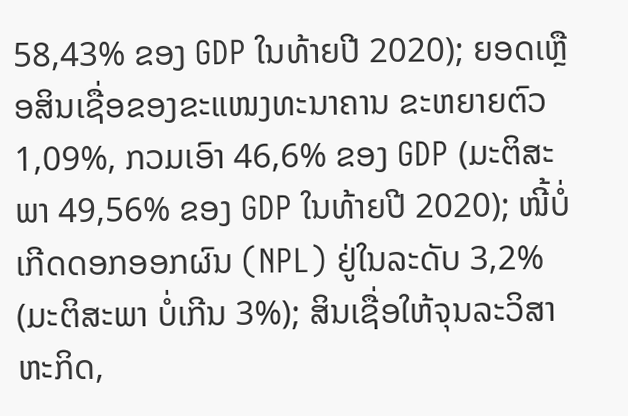58,43% ຂອງ GDP ໃນທ້າຍປີ 2020); ຍອດເຫຼືອສິນເຊື່ອຂອງຂະແໜງທະນາຄານ ຂະຫຍາຍຕົວ 1,09%, ກວມເອົາ 46,6% ຂອງ GDP (ມະຕິສະພາ 49,56% ຂອງ GDP ໃນທ້າຍປີ 2020); ໜີ້ບໍ່ເກີດດອກອອກຜົນ (NPL) ຢູ່ໃນລະດັບ 3,2%  (ມະຕິສະພາ ບໍ່ເກີນ 3%); ສິນເຊື່ອໃຫ້ຈຸນລະວິສາຫະກິດ,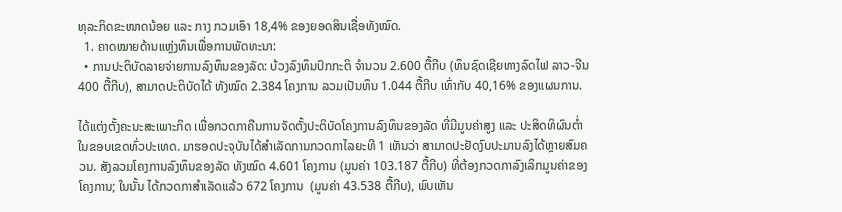ທຸລະກິດຂະໜາດນ້ອຍ ແລະ ກາງ ກວມເອົາ 18,4% ຂອງຍອດສິນເຊື່ອທັງໝົດ.
  1. ຄາດໝາຍດ້ານແຫຼ່ງທຶນເພື່ອການພັດທະນາ:
  • ການປະຕິບັດລາຍຈ່າຍການລົງທຶນຂອງລັດ: ບ້ວງລົງທຶນປົກກະຕິ ຈໍານວນ 2.600 ຕື້ກີບ (ທຶນຊົດເຊີຍທາງລົດໄຟ ລາວ-ຈີນ 400 ຕື້ກີບ), ສາມາດປະຕິບັດໄດ້ ທັງໝົດ 2.384 ໂຄງການ ລວມເປັນທຶນ 1.044 ຕື້ກີບ ເທົ່າກັບ 40,16% ຂອງແຜນການ.

ໄດ້ແຕ່ງຕັ້ງຄະນະສະເພາະກິດ ເພື່ອກວດກາຄືນການຈັດຕັ້ງປະຕິບັດໂຄງການລົງທຶນຂອງລັດ ທີ່ມີມູນຄ່າສູງ ແລະ ປະສິດທິຜົນຕໍ່າ ໃນຂອບເຂດທົ່ວປະເທດ. ມາຮອດປະຈຸບັນໄດ້ສຳເລັດການກວດກາໄລຍະທີ 1 ເຫັນວ່າ ສາມາດປະຢັດງົບປະມານລົງໄດ້ຫຼາຍສົມຄວນ. ສັງລວມໂຄງການລົງທຶນຂອງລັດ ທັງໝົດ 4.601 ໂຄງການ (ມູນຄ່າ 103.187 ຕື້ກີບ) ທີ່ຕ້ອງກວດກາລົງເລິກມູນຄ່າຂອງໂຄງການ; ໃນນັ້ນ ໄດ້ກວດກາສຳເລັດແລ້ວ 672 ໂຄງການ  (ມູນຄ່າ 43.538 ຕື້ກີບ), ພົບເຫັນ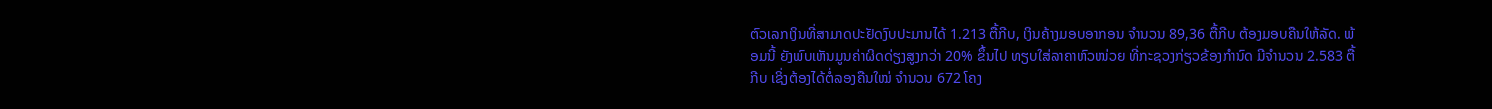ຕົວເລກເງິນທີ່ສາມາດປະຢັດງົບປະມານໄດ້ 1.213 ຕື້ກີບ, ເງິນຄ້າງມອບອາກອນ ຈໍານວນ 89,36 ຕື້ກີບ ຕ້ອງມອບຄືນໃຫ້ລັດ. ພ້ອມນີ້ ຍັງພົບເຫັນມູນຄ່າຜິດດ່ຽງສູງກວ່າ 20% ຂຶ້ນໄປ ທຽບໃສ່ລາຄາຫົວໜ່ວຍ ທີ່ກະຊວງກ່ຽວຂ້ອງກຳນົດ ມີຈຳນວນ 2.583 ຕື້ກີບ ເຊິ່ງຕ້ອງໄດ້ຕໍ່ລອງຄືນໃໝ່ ຈຳນວນ 672 ໂຄງ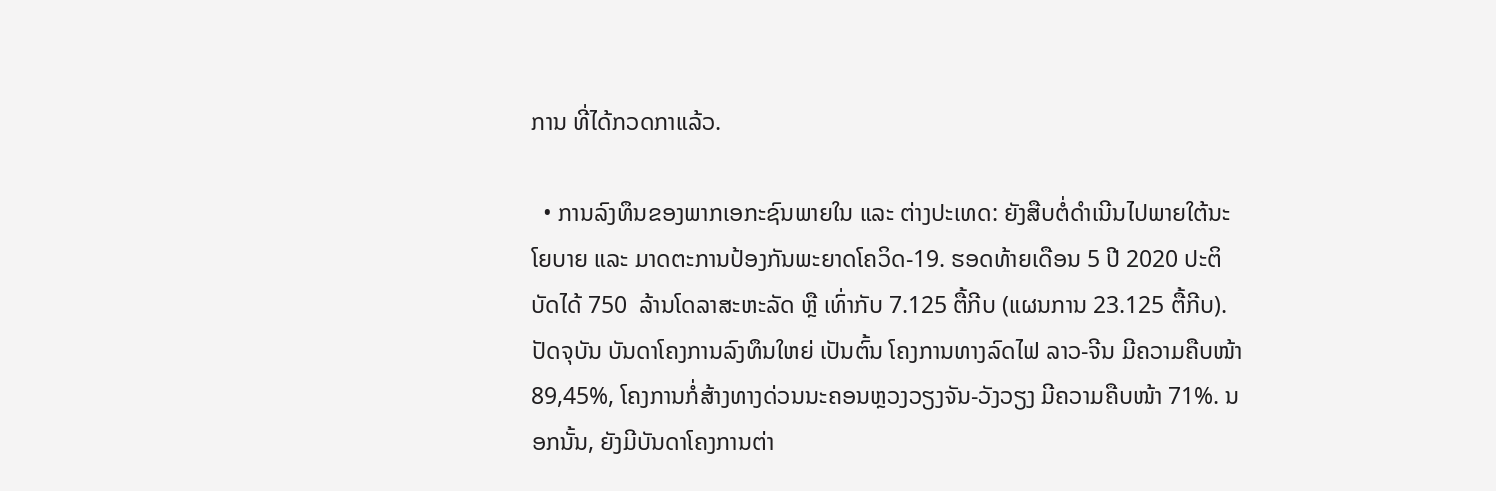ການ ທີ່ໄດ້ກວດກາແລ້ວ.

  • ການລົງທຶນຂອງພາກເອກະຊົນພາຍໃນ ແລະ ຕ່າງປະເທດ: ຍັງສືບຕໍ່ດຳເນີນໄປພາຍໃຕ້ນະໂຍບາຍ ແລະ ມາດຕະການປ້ອງກັນພະຍາດໂຄວິດ-19. ຮອດທ້າຍເດືອນ 5 ປີ 2020 ປະຕິບັດໄດ້ 750  ລ້ານໂດລາສະຫະລັດ ຫຼື ເທົ່າກັບ 7.125 ຕື້ກີບ (ແຜນການ 23.125 ຕື້ກີບ). ປັດຈຸບັນ ບັນດາໂຄງການລົງທຶນໃຫຍ່ ເປັນຕົ້ນ ໂຄງການທາງລົດໄຟ ລາວ-ຈີນ ມີຄວາມຄືບໜ້າ 89,45%, ໂຄງການກໍ່ສ້າງທາງດ່ວນນະຄອນຫຼວງວຽງຈັນ-ວັງວຽງ ມີຄວາມຄືບໜ້າ 71%. ນອກນັ້ນ, ຍັງມີບັນດາໂຄງການຕ່າ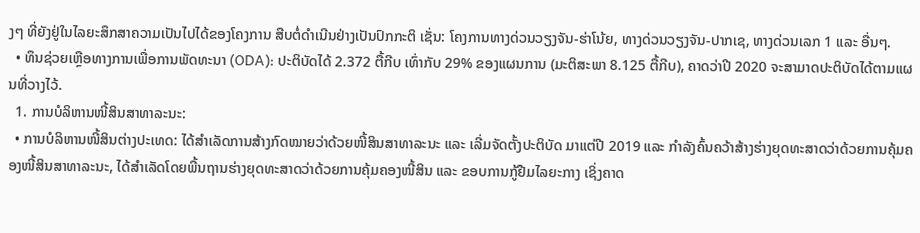ງໆ ທີ່ຍັງຢູ່ໃນໄລຍະສຶກສາຄວາມເປັນໄປໄດ້ຂອງໂຄງການ ສືບຕໍ່ດຳເນີນຢ່າງເປັນປົກກະຕິ ເຊັ່ນ: ໂຄງການທາງດ່ວນວຽງຈັນ-ຮ່າໂນ້ຍ, ທາງດ່ວນວຽງຈັນ-ປາກເຊ, ທາງດ່ວນເລກ 1 ແລະ ອື່ນໆ.
  • ທຶນຊ່ວຍເຫຼືອທາງການເພື່ອການພັດທະນາ (ODA): ປະຕິບັດໄດ້ 2.372 ຕື້ກີບ ເທົ່າກັບ 29% ຂອງແຜນການ (ມະຕິສະພາ 8.125 ຕື້ກີບ), ຄາດວ່າປີ 2020 ຈະສາມາດປະຕິບັດໄດ້ຕາມແຜນທີ່ວາງໄວ້.
  1. ການບໍລິຫານໜີ້ສິນສາທາລະນະ:
  • ການບໍລິຫານໜີ້ສິນຕ່າງປະເທດ: ໄດ້ສໍາເລັດການສ້າງກົດໝາຍວ່າດ້ວຍໜີ້ສິນສາທາລະນະ ແລະ ເລີ່ມຈັດຕັ້ງປະຕິບັດ ມາແຕ່ປີ 2019 ແລະ ກຳລັງຄົ້ນຄວ້າສ້າງຮ່າງຍຸດທະສາດວ່າດ້ວຍການຄຸ້ມຄອງໜີ້ສິນສາທາລະນະ, ໄດ້ສໍາເລັດໂດຍພື້ນຖານຮ່າງຍຸດທະສາດວ່າດ້ວຍການຄຸ້ມຄອງໜີ້ສິນ ແລະ ຂອບການກູ້ຢືມໄລຍະກາງ ເຊິ່ງຄາດ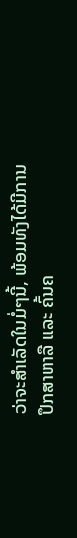ວ່າຈະສຳເລັດໃນມໍ່ໆນີ້, ພ້ອມທັງໄດ້ມີການປຶກສາຫາລື ແລະ ຄົ້ນຄ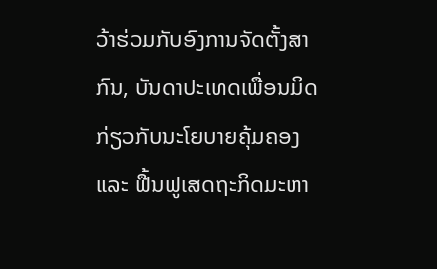ວ້າຮ່ວມກັບອົງການຈັດຕັ້ງສາກົນ, ບັນດາປະເທດເພື່ອນມິດ ກ່ຽວກັບນະໂຍບາຍຄຸ້ມຄອງ ແລະ ຟື້ນຟູເສດຖະກິດມະຫາ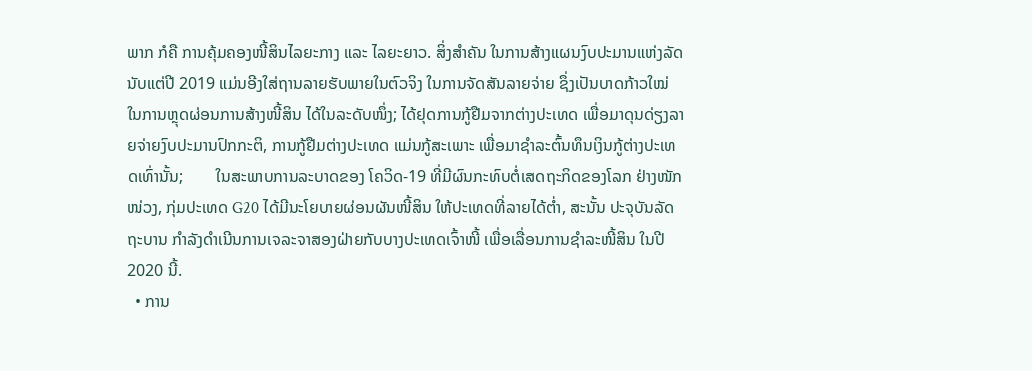ພາກ ກໍຄື ການຄຸ້ມຄອງໜີ້ສິນໄລຍະກາງ ແລະ ໄລຍະຍາວ. ສິ່ງສຳຄັນ ໃນການສ້າງແຜນງົບປະມານແຫ່ງລັດ ນັບແຕ່ປີ 2019 ແມ່ນອີງໃສ່ຖານລາຍຮັບພາຍໃນຕົວຈິງ ໃນການຈັດສັນລາຍຈ່າຍ ຊຶ່ງເປັນບາດກ້າວໃໝ່ ໃນການຫຼຸດຜ່ອນການສ້າງໜີ້ສິນ ໄດ້ໃນລະດັບໜຶ່ງ; ໄດ້ຢຸດການກູ້ຢືມຈາກຕ່າງປະເທດ ເພື່ອມາດຸນດ່ຽງລາຍຈ່າຍງົບປະມານປົກກະຕິ, ການກູ້ຢືມຕ່າງປະເທດ ແມ່ນກູ້ສະເພາະ ເພື່ອມາຊໍາລະຕົ້ນທຶນເງິນກູ້ຕ່າງປະເທດເທົ່ານັ້ນ;        ໃນສະພາບການລະບາດຂອງ ໂຄວິດ-19 ທີ່ມີຜົນກະທົບຕໍ່ເສດຖະກິດຂອງໂລກ ຢ່າງໜັກໜ່ວງ, ກຸ່ມປະເທດ G20 ໄດ້ມີນະໂຍບາຍຜ່ອນຜັນໜີ້ສິນ ໃຫ້ປະເທດທີ່ລາຍໄດ້ຕໍ່າ, ສະນັ້ນ ປະຈຸບັນລັດຖະບານ ກຳລັງດຳເນີນການເຈລະຈາສອງຝ່າຍກັບບາງປະເທດເຈົ້າໜີ້ ເພື່ອເລື່ອນການຊຳລະໜີ້ສິນ ໃນປີ 2020 ນີ້.
  • ການ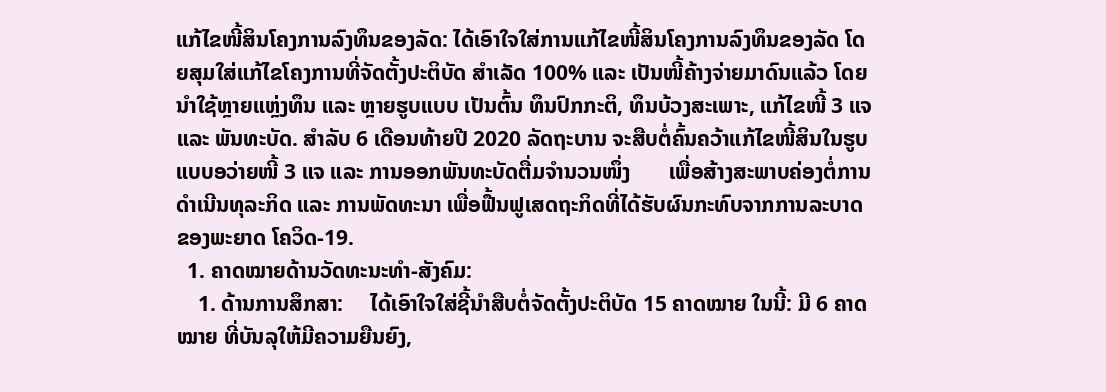ແກ້ໄຂໜີ້ສິນໂຄງການລົງທຶນຂອງລັດ: ໄດ້ເອົາໃຈໃສ່ການແກ້ໄຂໜີ້ສິນໂຄງການລົງທຶນຂອງລັດ ໂດຍສຸມໃສ່ແກ້ໄຂໂຄງການທີ່ຈັດຕັ້ງປະຕິບັດ ສໍາເລັດ 100% ແລະ ເປັນໜີ້ຄ້າງຈ່າຍມາດົນແລ້ວ ໂດຍນໍາໃຊ້ຫຼາຍແຫຼ່ງທຶນ ແລະ ຫຼາຍຮູບແບບ ເປັນຕົ້ນ ທຶນປົກກະຕິ, ທຶນບ້ວງສະເພາະ, ແກ້ໄຂໜີ້ 3 ແຈ ແລະ ພັນທະບັດ. ສໍາລັບ 6 ເດືອນທ້າຍປີ 2020 ລັດຖະບານ ຈະສືບຕໍ່ຄົ້ນຄວ້າແກ້ໄຂໜີ້ສິນໃນຮູບແບບອວ່າຍໜີ້ 3 ແຈ ແລະ ການອອກພັນທະບັດຕື່ມຈຳນວນໜຶ່ງ       ເພື່ອສ້າງສະພາບຄ່ອງຕໍ່ການດຳເນີນທຸລະກິດ ແລະ ການພັດທະນາ ເພື່ອຟື້ນຟູເສດຖະກິດທີ່ໄດ້ຮັບຜົນກະທົບຈາກການລະບາດ ຂອງພະຍາດ ໂຄວິດ-19.
  1. ຄາດໝາຍດ້ານວັດທະນະທໍາ-ສັງຄົມ:
    1. ດ້ານການສຶກສາ:     ໄດ້ເອົາໃຈໃສ່ຊີ້ນຳສືບຕໍ່ຈັດຕັ້ງປະຕິບັດ 15 ຄາດໝາຍ ໃນນີ້: ມີ 6 ຄາດໝາຍ ທີ່ບັນລຸໃຫ້ມີຄວາມຍືນຍົງ,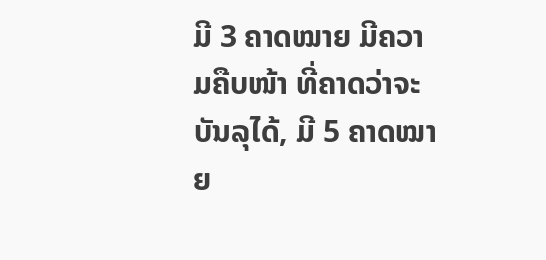ມີ 3 ຄາດໝາຍ ມີຄວາມຄືບໜ້າ ທີ່ຄາດວ່າຈະບັນລຸໄດ້, ມີ 5 ຄາດໝາຍ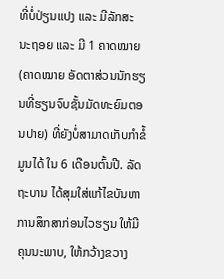ທີ່ບໍ່ປ່ຽນແປງ ແລະ ມີລັກສະ ນະຖອຍ ແລະ ມີ 1 ຄາດໝາຍ (ຄາດໝາຍ ອັດຕາສ່ວນນັກຮຽນທີ່ຮຽນຈົບຊັ້ນມັດທະຍົມຕອນປາຍ) ທີ່ຍັງບໍ່ສາມາດເກັບກຳຂໍ້ມູນໄດ້ ໃນ 6 ເດືອນຕົ້ນປີ. ລັດຖະບານ ໄດ້ສຸມໃສ່ແກ້ໄຂບັນຫາການສຶກສາກ່ອນໄວຮຽນ ໃຫ້ມີຄຸນນະພາບ, ໃຫ້ກວ້າງຂວາງ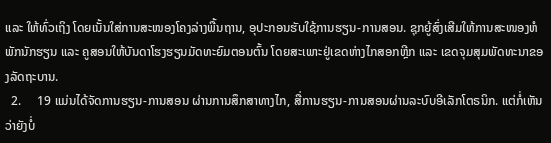ແລະ ໃຫ້ທົ່ວເຖິງ ໂດຍເນັ້ນໃສ່ການສະໜອງໂຄງລ່າງພື້ນຖານ, ອຸປະກອນຮັບໃຊ້ການຮຽນ-ການສອນ. ຊຸກຍູ້ສົ່ງເສີມໃຫ້ການສະໜອງຫໍພັກນັກຮຽນ ແລະ ຄູສອນໃຫ້ບັນດາໂຮງຮຽນມັດທະຍົມຕອນຕົ້ນ ໂດຍສະເພາະຢູ່ເຂດຫ່າງໄກສອກຫຼີກ ແລະ ເຂດຈຸມສຸມພັດທະນາຂອງລັດຖະບານ.
  2.     19 ແມ່ນໄດ້ຈັດການຮຽນ-ການສອນ ຜ່ານການສຶກສາທາງໄກ, ສື່ການຮຽນ-ການສອນຜ່ານລະບົບອີເລັກໂຕຣນິກ. ແຕ່ກໍ່ເຫັນວ່າຍັງບໍ່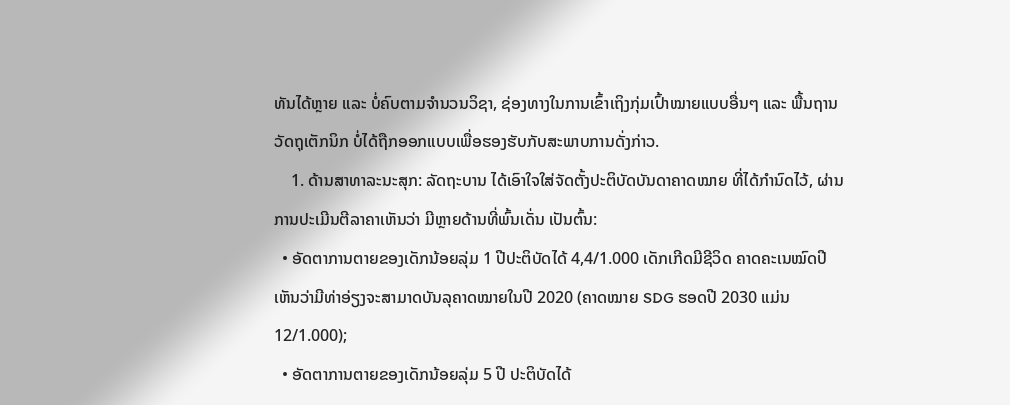ທັນໄດ້ຫຼາຍ ແລະ ບໍ່ຄົບຕາມຈຳນວນວິຊາ, ຊ່ອງທາງໃນການເຂົ້າເຖິງກຸ່ມເປົ້າໝາຍແບບອື່ນໆ ແລະ ພື້ນຖານວັດຖຸເຕັກນິກ ບໍ່ໄດ້ຖືກອອກແບບເພື່ອຮອງຮັບກັບສະພາບການດັ່ງກ່າວ.
    1. ດ້ານສາທາລະນະສຸກ: ລັດຖະບານ ໄດ້ເອົາໃຈໃສ່ຈັດຕັ້ງປະຕິບັດບັນດາຄາດໝາຍ ທີ່ໄດ້ກຳນົດໄວ້, ຜ່ານການປະເມີນຕີລາຄາເຫັນວ່າ ມີຫຼາຍດ້ານທີ່ພົ້ນເດັ່ນ ເປັນຕົ້ນ:
  • ອັດຕາການຕາຍຂອງເດັກນ້ອຍລຸ່ມ 1 ປີປະຕິບັດໄດ້ 4,4/1.000 ເດັກເກີດມີຊີວິດ ຄາດຄະເນໝົດປີ ເຫັນວ່າມີທ່າອ່ຽງຈະສາມາດບັນລຸຄາດໝາຍໃນປີ 2020 (ຄາດໝາຍ SDG ຮອດປີ 2030 ແມ່ນ 12/1.000);
  • ອັດຕາການຕາຍຂອງເດັກນ້ອຍລຸ່ມ 5 ປີ ປະຕິບັດໄດ້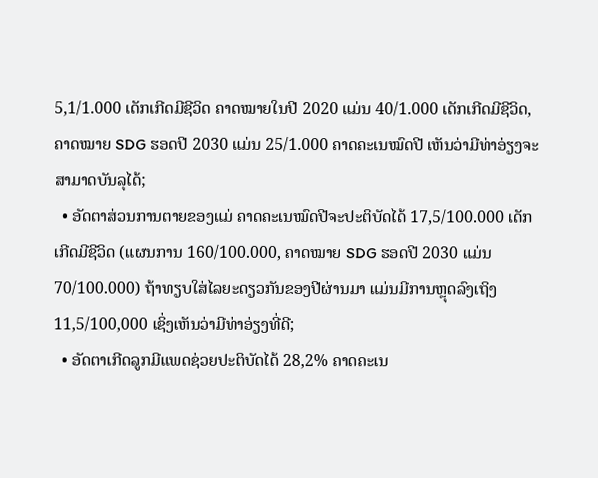5,1/1.000 ເດັກເກີດມີຊີວິດ ຄາດໝາຍໃນປີ 2020 ແມ່ນ 40/1.000 ເດັກເກີດມີຊີວິດ, ຄາດໝາຍ SDG ຮອດປີ 2030 ແມ່ນ 25/1.000 ຄາດຄະເນໝົດປີ ເຫັນວ່າມີທ່າອ່ຽງຈະສາມາດບັນລຸໄດ້;
  • ອັດຕາສ່ວນການຕາຍຂອງແມ່ ຄາດຄະເນໝົດປີຈະປະຕິບັດໄດ້ 17,5/100.000 ເດັກເກີດມີຊີວິດ (ແຜນການ 160/100.000, ຄາດໝາຍ SDG ຮອດປີ 2030 ແມ່ນ 70/100.000) ຖ້າທຽບໃສ່ໄລຍະດຽວກັນຂອງປີຜ່ານມາ ແມ່ນມີການຫຼຸດລົງເຖິງ 11,5/100,000 ເຊິ່ງເຫັນວ່າມີທ່າອ່ຽງທີ່ດີ;
  • ອັດຕາເກີດລູກມີແພດຊ່ວຍປະຕິບັດໄດ້ 28,2% ຄາດຄະເນ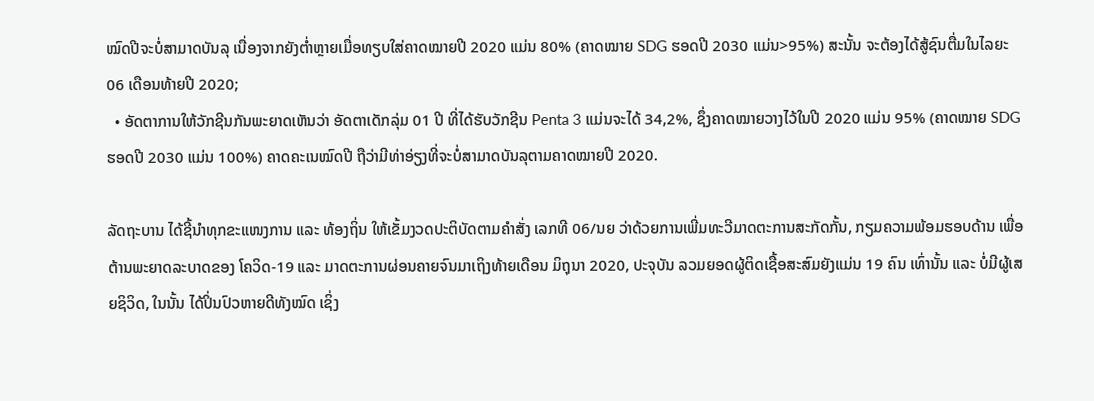ໝົດປີຈະບໍ່ສາມາດບັນລຸ ເນື່ອງຈາກຍັງຕໍ່າຫຼາຍເມື່ອທຽບໃສ່ຄາດໝາຍປີ 2020 ແມ່ນ 80% (ຄາດໝາຍ SDG ຮອດປີ 2030 ແມ່ນ>95%) ສະນັ້ນ ຈະຕ້ອງໄດ້ສູ້ຊົນຕື່ມໃນໄລຍະ 06 ເດືອນທ້າຍປີ 2020;
  • ອັດຕາການໃຫ້ວັກຊີນກັນພະຍາດເຫັນວ່າ ອັດຕາເດັກລຸ່ມ 01 ປີ ທີ່ໄດ້ຮັບວັກຊີນ Penta 3 ແມ່ນຈະໄດ້ 34,2%, ຊຶ່ງຄາດໝາຍວາງໄວ້ໃນປີ 2020 ແມ່ນ 95% (ຄາດໝາຍ SDG ຮອດປີ 2030 ແມ່ນ 100%) ຄາດຄະເນໝົດປີ ຖືວ່າມີທ່າອ່ຽງທີ່ຈະບໍ່ສາມາດບັນລຸຕາມຄາດໝາຍປີ 2020.

ລັດຖະບານ ໄດ້ຊີ້ນຳທຸກຂະແໜງການ ແລະ ທ້ອງຖິ່ນ ໃຫ້ເຂັ້ມງວດປະຕິບັດຕາມຄໍາສັ່ງ ເລກທີ 06/ນຍ ວ່າດ້ວຍການເພີ່ມທະວີມາດຕະການສະກັດກັ້ນ, ກຽມຄວາມພ້ອມຮອບດ້ານ ເພື່ອຕ້ານພະຍາດລະບາດຂອງ ໂຄວິດ-19 ແລະ ມາດຕະການຜ່ອນຄາຍຈົນມາເຖິງທ້າຍເດືອນ ມິຖຸນາ 2020, ປະຈຸບັນ ລວມຍອດຜູ້ຕິດເຊື້ອສະສົມຍັງແມ່ນ 19 ຄົນ ເທົ່ານັ້ນ ແລະ ບໍ່ມີຜູ້ເສຍຊິວິດ, ໃນນັ້ນ ໄດ້ປິ່ນປົວຫາຍດີທັງໝົດ ເຊິ່ງ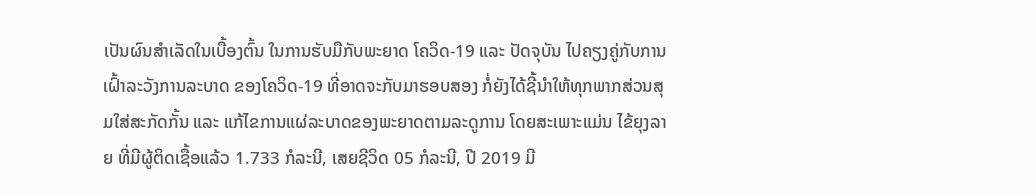ເປັນຜົນສໍາເລັດໃນເບື້ອງຕົ້ນ ໃນການຮັບມືກັບພະຍາດ ໂຄວິດ-19 ແລະ ປັດຈຸບັນ ໄປຄຽງຄູ່ກັບການເຝົ້າລະວັງການລະບາດ ຂອງໂຄວິດ-19 ທີ່ອາດຈະກັບມາຮອບສອງ ກໍ່ຍັງໄດ້ຊີ້ນໍາໃຫ້ທຸກພາກສ່ວນສຸມໃສ່ສະກັດກັ້ນ ແລະ ແກ້ໄຂການແຜ່ລະບາດຂອງພະຍາດຕາມລະດູການ ໂດຍສະເພາະແມ່ນ ໄຂ້ຍຸງລາຍ ທີ່ມີຜູ້ຕິດເຊື້ອແລ້ວ 1.733 ກໍລະນີ, ເສຍຊີວິດ 05 ກໍລະນີ, ປີ 2019 ມີ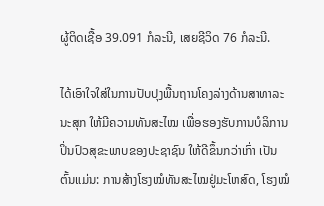ຜູ້ຕິດເຊື້ອ 39.091 ກໍລະນີ, ເສຍຊີວິດ 76 ກໍລະນີ.

ໄດ້ເອົາໃຈໃສ່ໃນການປັບປຸງພື້ນຖານໂຄງລ່າງດ້ານສາທາລະນະສຸກ ໃຫ້ມີຄວາມທັນສະໄໝ ເພື່ອຮອງຮັບການບໍລິການປິ່ນປົວສຸຂະພາບຂອງປະຊາຊົນ ໃຫ້ດີຂຶ້ນກວ່າເກົ່າ ເປັນຕົ້ນແມ່ນ: ການສ້າງໂຮງໝໍທັນສະໄໝຢູ່ມະໂຫສົດ, ໂຮງໝໍ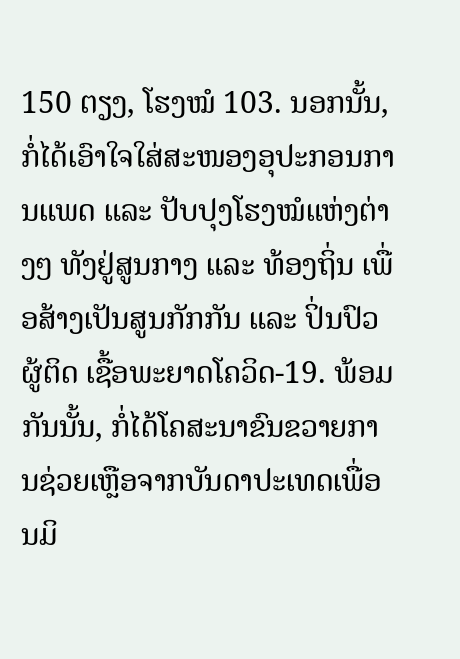150 ຕຽງ, ໂຮງໝໍ 103. ນອກນັ້ນ, ກໍ່ໄດ້ເອົາໃຈໃສ່ສະໜອງອຸປະກອນການແພດ ແລະ ປັບປຸງໂຮງໝໍແຫ່ງຕ່າງໆ ທັງຢູ່ສູນກາງ ແລະ ທ້ອງຖິ່ນ ເພື່ອສ້າງເປັນສູນກັກກັນ ແລະ ປິ່ນປົວຜູ້ຕິດ ເຊື້ອພະຍາດໂຄວິດ-19. ພ້ອມກັນນັ້ນ, ກໍ່ໄດ້ໂຄສະນາຂົນຂວາຍການຊ່ວຍເຫຼືອຈາກບັນດາປະເທດເພື່ອນມິ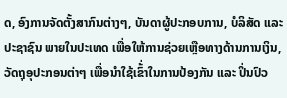ດ, ອົງການຈັດຕັ້ງສາກົນຕ່າງໆ, ບັນດາຜູ້ປະກອບການ, ບໍລິສັດ ແລະ ປະຊາຊົນ ພາຍໃນປະເທດ ເພື່ອໃຫ້ການຊ່ວຍເຫຼືອທາງດ້ານການເງິນ, ວັດຖຸອຸປະກອນຕ່າໆ ເພື່ອນຳໃຊ້ເຂົ້່າໃນການປ້ອງກັນ ແລະ ປິ່ນປົວ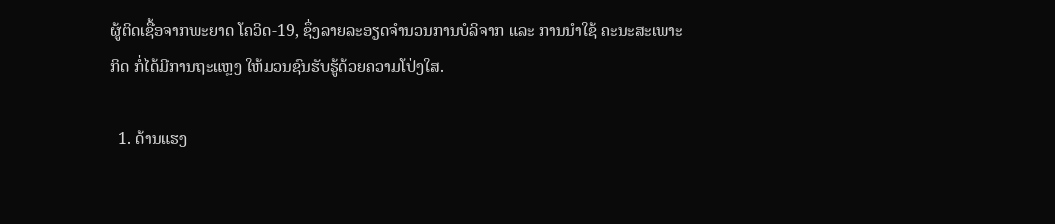ຜູ້ຕິດເຊື້ອຈາກພະຍາດ ໂຄວິດ-19, ຊຶ່ງລາຍລະອຽດຈໍານວນການບໍລິຈາກ ແລະ ການນໍາໃຊ້ ຄະນະສະເພາະກິດ ກໍ່ໄດ້ມີການຖະແຫຼງ ໃຫ້ມວນຊົນຮັບຮູ້ດ້ວຍຄວາມໂປ່ງໃສ.

  1. ດ້ານແຮງ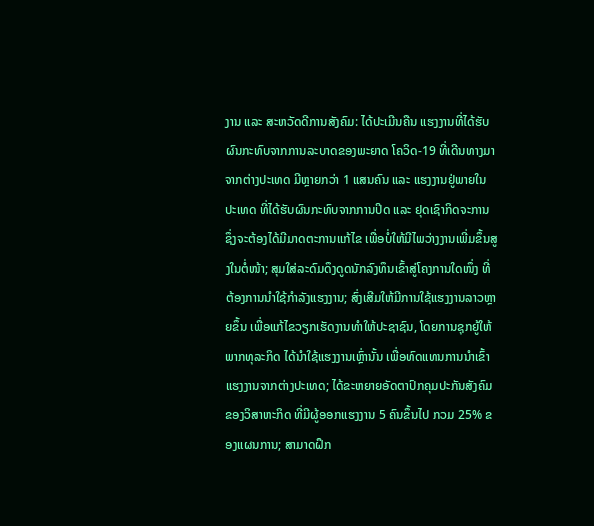ງານ ແລະ ສະຫວັດດີການສັງຄົມ: ໄດ້ປະເມີນຄືນ ແຮງງານທີ່ໄດ້ຮັບຜົນກະທົບຈາກການລະບາດຂອງພະຍາດ ໂຄວິດ-19 ທີ່ເດີນທາງມາຈາກຕ່າງປະເທດ ມີຫຼາຍກວ່າ 1 ແສນຄົນ ແລະ ແຮງງານຢູ່ພາຍໃນປະເທດ ທີ່ໄດ້ຮັບຜົນກະທົບຈາກການປິດ ແລະ ຢຸດເຊົາກິດຈະການ ຊຶ່ງຈະຕ້ອງໄດ້ມີມາດຕະການແກ້ໄຂ ເພື່ອບໍ່ໃຫ້ມີໄພວ່າງງານເພີ່ມຂຶ້ນສູງໃນຕໍ່ໜ້າ; ສຸມໃສ່ລະດົມດຶງດູດນັກລົງທຶນເຂົ້າສູ່ໂຄງການໃດໜຶ່ງ ທີ່ຕ້ອງການນຳໃຊ້ກຳລັງແຮງງານ; ສົ່ງເສີມໃຫ້ມີການໃຊ້ແຮງງານລາວຫຼາຍຂຶ້ນ ເພື່ອແກ້ໄຂວຽກເຮັດງານທຳໃຫ້ປະຊາຊົນ, ໂດຍການຊຸກຍູ້ໃຫ້ພາກທຸລະກິດ ໄດ້ນຳໃຊ້ແຮງງານເຫຼົ່ານັ້ນ ເພື່ອທົດແທນການນຳເຂົ້າແຮງງານຈາກຕ່າງປະເທດ; ໄດ້ຂະຫຍາຍອັດຕາປົກຄຸມປະກັນສັງຄົມຂອງວິສາຫະກິດ ທີ່ມີຜູ້ອອກແຮງງານ 5 ຄົນຂຶ້ນໄປ ກວມ 25% ຂອງແຜນການ; ສາມາດຝຶກ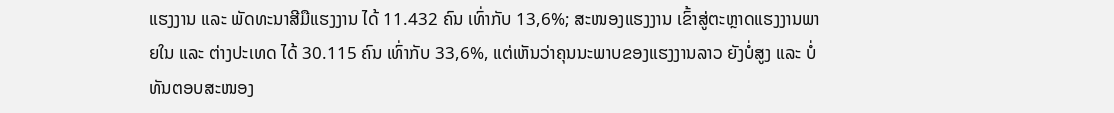ແຮງງານ ແລະ ພັດທະນາສີມືແຮງງານ ໄດ້ 11.432 ຄົນ ເທົ່າກັບ 13,6%; ສະໜອງແຮງງານ ເຂົ້າສູ່ຕະຫຼາດແຮງງານພາຍໃນ ແລະ ຕ່າງປະເທດ ໄດ້ 30.115 ຄົນ ເທົ່າກັບ 33,6%, ແຕ່ເຫັນວ່າຄຸນນະພາບຂອງແຮງງານລາວ ຍັງບໍ່ສູງ ແລະ ບໍ່ທັນຕອບສະໜອງ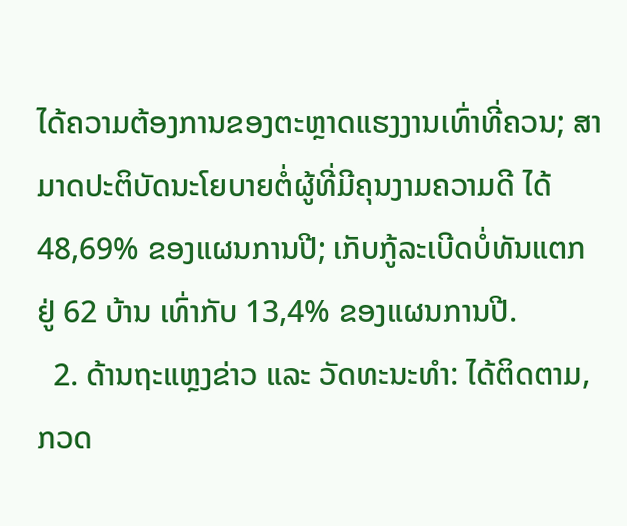ໄດ້ຄວາມຕ້ອງການຂອງຕະຫຼາດແຮງງານເທົ່າທີ່ຄວນ; ສາມາດປະຕິບັດນະໂຍບາຍຕໍ່ຜູ້ທີ່ມີຄຸນງາມຄວາມດີ ໄດ້ 48,69% ຂອງແຜນການປີ; ເກັບກູ້ລະເບີດບໍ່ທັນແຕກ ຢູ່ 62 ບ້ານ ເທົ່າກັບ 13,4% ຂອງແຜນການປີ.
  2. ດ້ານຖະແຫຼງຂ່າວ ແລະ ວັດທະນະທໍາ: ໄດ້ຕິດຕາມ, ກວດ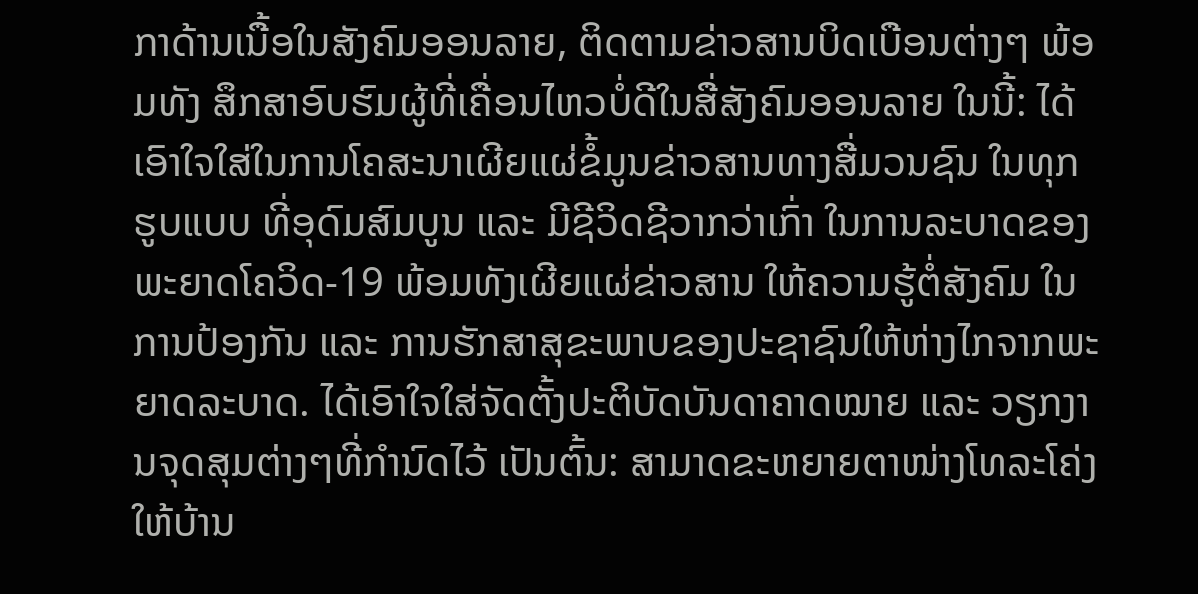ກາດ້ານເນື້ອໃນສັງຄົມອອນລາຍ, ຕິດຕາມຂ່າວສານບິດເບືອນຕ່າງໆ ພ້ອມທັງ ສຶກສາອົບຮົມຜູ້ທີ່ເຄື່ອນໄຫວບໍ່ດີໃນສື່ສັງຄົມອອນລາຍ ໃນນີ້: ໄດ້ເອົາໃຈໃສ່ໃນການໂຄສະນາເຜີຍແຜ່ຂໍ້ມູນຂ່າວສານທາງສື່ມວນຊົນ ໃນທຸກຮູບແບບ ທີ່ອຸດົມສົມບູນ ແລະ ມີຊີວິດຊີວາກວ່າເກົ່າ ໃນການລະບາດຂອງພະຍາດໂຄວິດ-19 ພ້ອມທັງເຜີຍແຜ່ຂ່າວສານ ໃຫ້ຄວາມຮູ້ຕໍ່ສັງຄົມ ໃນການປ້ອງກັນ ແລະ ການຮັກສາສຸຂະພາບຂອງປະຊາຊົນໃຫ້ຫ່າງໄກຈາກພະຍາດລະບາດ. ໄດ້ເອົາໃຈໃສ່ຈັດຕັ້ງປະຕິບັດບັນດາຄາດໝາຍ ແລະ ວຽກງານຈຸດສຸມຕ່າງໆທີ່ກໍານົດໄວ້ ເປັນຕົ້ນ: ສາມາດຂະຫຍາຍຕາໜ່າງໂທລະໂຄ່ງໃຫ້ບ້ານ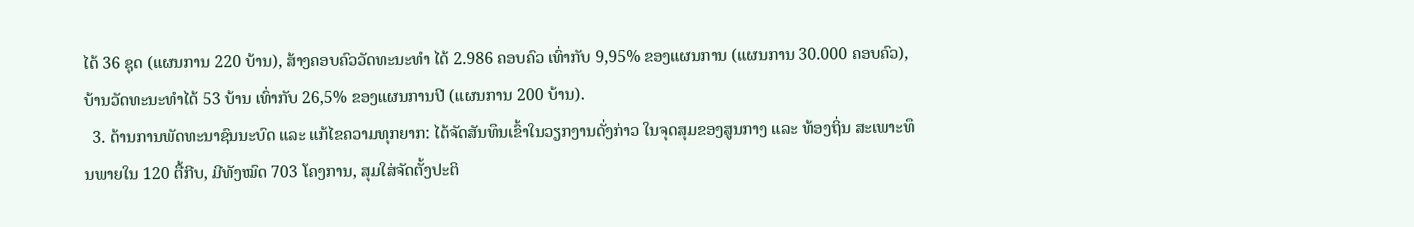ໄດ້ 36 ຊຸດ (ແຜນການ 220 ບ້ານ), ສ້າງຄອບຄົວວັດທະນະທໍາ ໄດ້ 2.986 ຄອບຄົວ ເທົ່າກັບ 9,95% ຂອງແຜນການ (ແຜນການ 30.000 ຄອບຄົວ), ບ້ານວັດທະນະທໍາໄດ້ 53 ບ້ານ ເທົ່າກັບ 26,5% ຂອງແຜນການປີ (ແຜນການ 200 ບ້ານ).
  3. ດ້ານການພັດທະນາຊົນນະບົດ ແລະ ແກ້ໄຂຄວາມທຸກຍາກ: ໄດ້ຈັດສັນທຶນເຂົ້າໃນວຽກງານດັ່ງກ່າວ ໃນຈຸດສຸມຂອງສູນກາງ ແລະ ທ້ອງຖິ່ນ ສະເພາະທຶນພາຍໃນ 120 ຕື້ກີບ, ມີທັງໝົດ 703 ໂຄງການ, ສຸມໃສ່ຈັດຕັ້ງປະຕິ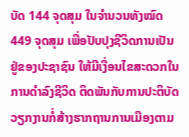ບັດ 144 ຈຸດສຸມ ໃນຈໍານວນທັງໝົດ 449 ຈຸດສຸມ ເພື່ອປັບປຸງຊີວິດການເປັນຢູ່ຂອງປະຊາຊົນ ໃຫ້ມີເງື່ອນໄຂສະດວກໃນການດໍາລົງຊີວິດ ຕິດພັນກັບການປະຕິບັດວຽກງານກໍ່ສ້າງຮາກຖານການເມືອງຕາມ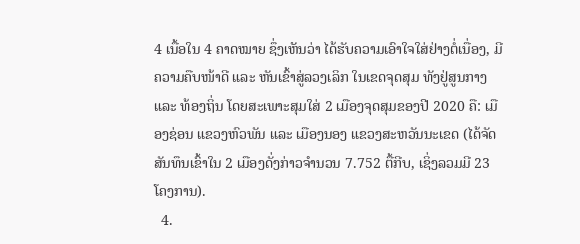4 ເນື້ອໃນ 4 ຄາດໝາຍ ຊຶ່ງເຫັນວ່າ ໄດ້ຮັບຄວາມເອົາໃຈໃສ່ຢ່າງຕໍ່ເນື່ອງ, ມີຄວາມຄືບໜ້າດີ ແລະ ຫັນເຂົ້າສູ່ລວງເລິກ ໃນເຂດຈຸດສຸມ ທັງຢູ່ສູນກາງ ແລະ ທ້ອງຖິ່ນ ໂດຍສະເພາະສຸມໃສ່ 2 ເມືອງຈຸດສຸມຂອງປີ 2020 ຄື: ເມືອງຊ່ອນ ແຂວງຫົວພັນ ແລະ ເມືອງນອງ ແຂວງສະຫວັນນະເຂດ (ໄດ້ຈັດສັນທຶນເຂົ້າໃນ 2 ເມືອງດັ່ງກ່າວຈໍານວນ 7.752 ຕື້ກີບ, ເຊິ່ງລວມມີ 23 ໂຄງການ).
  4.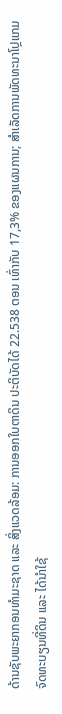ດ້ານຊັບພະຍາກອນທໍາມະຊາດ ແລະ ສິ່ງແວດລ້ອມ: ການອອກໃບຕາດິນ ປະຕິບັດໄດ້ 22.538 ຕອນ ເທົ່າກັບ 17,3% ຂອງແຜນການ; ສໍາເລັດການພັດທະນາໂປຼແກມຈົດທະບຽນທີ່ດິນ ແລະ ໄດ້ນໍາໃຊ້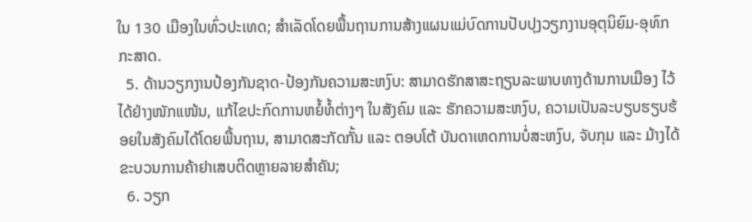ໃນ 130 ເມືອງໃນທົ່ວປະເທດ; ສໍາເລັດໂດຍພື້ນຖານການສ້າງແຜນແມ່ບົດການປັບປຸງວຽກງານອຸຕຸນິຍົມ-ອຸທົກກະສາດ.
  5. ດ້ານວຽກງານປ້ອງກັນຊາດ-ປ້ອງກັນຄວາມສະຫງົບ: ສາມາດຮັກສາສະຖຽນລະພາບທາງດ້ານການເມືອງ ໄວ້ໄດ້ຢ່າງໜັກແໜ້ນ, ແກ້ໄຂປະກົດການຫຍໍ້ທໍ້ຕ່າງໆ ໃນສັງຄົມ ແລະ ຮັກຄວາມສະຫງົບ, ຄວາມເປັນລະບຽບຮຽບຮ້ອຍໃນສັງຄົມໄດ້ໂດຍພື້ນຖານ, ສາມາດສະກັດກັ້ນ ແລະ ຕອບໂຕ້ ບັນດາເຫດການບໍ່ສະຫງົບ, ຈັບກຸມ ແລະ ມ້າງໄດ້ຂະບວນການຄ້າຢາເສບຕິດຫຼາຍລາຍສຳຄັນ;
  6. ວຽກ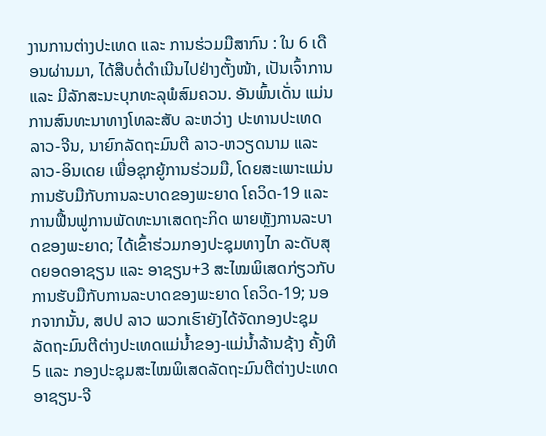ງານການຕ່າງປະເທດ ແລະ ການຮ່ວມມືສາກົນ : ໃນ 6 ເດືອນຜ່ານມາ, ໄດ້ສືບຕໍ່ດຳເນີນໄປຢ່າງຕັ້ງໜ້າ, ເປັນເຈົ້າການ ແລະ ມີລັກສະນະບຸກທະລຸພໍສົມຄວນ. ອັນພົ້ນເດັ່ນ ແມ່ນການສົນທະນາທາງໂທລະສັບ ລະຫວ່າງ ປະທານປະເທດ ລາວ-ຈີນ, ນາຍົກລັດຖະມົນຕີ ລາວ-ຫວຽດນາມ ແລະ ລາວ-ອິນເດຍ ເພື່ອຊຸກຍູ້ການຮ່ວມມື, ໂດຍສະເພາະແມ່ນການຮັບມືກັບການລະບາດຂອງພະຍາດ ໂຄວິດ-19 ແລະ ການຟື້ນຟູການພັດທະນາເສດຖະກິດ ພາຍຫຼັງການລະບາດຂອງພະຍາດ; ໄດ້ເຂົ້າຮ່ວມກອງປະຊຸມທາງໄກ ລະດັບສຸດຍອດອາຊຽນ ແລະ ອາຊຽນ+3 ສະໄໝພິເສດກ່ຽວກັບການຮັບມືກັບການລະບາດຂອງພະຍາດ ໂຄວິດ-19; ນອກຈາກນັ້ນ, ສປປ ລາວ ພວກເຮົາຍັງໄດ້ຈັດກອງປະຊຸມ ລັດຖະມົນຕີຕ່າງປະເທດແມ່ນ້ຳຂອງ-ແມ່ນ້ຳລ້ານຊ້າງ ຄັ້ງທີ 5 ແລະ ກອງປະຊຸມສະໄໝພິເສດລັດຖະມົນຕີຕ່າງປະເທດ ອາຊຽນ-ຈີ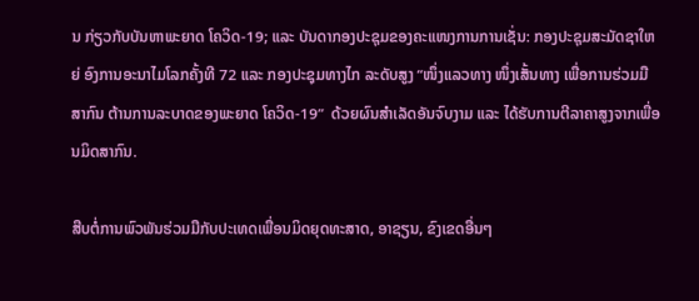ນ ກ່ຽວກັບບັນຫາພະຍາດ ໂຄວິດ-19; ແລະ ບັນດາກອງປະຊຸມຂອງຄະແໜງການການເຊັ່ນ: ກອງປະຊຸມສະມັດຊາໃຫຍ່ ອົງການອະນາໄມໂລກຄັ້ງທີ 72 ແລະ ກອງປະຊຸມທາງໄກ ລະດັບສູງ “ໜຶ່ງແລວທາງ ໜຶ່ງເສັ້ນທາງ ເພື່ອການຮ່ວມມືສາກົນ ຕ້ານການລະບາດຂອງພະຍາດ ໂຄວິດ-19”  ດ້ວຍຜົນສຳເລັດອັນຈົບງາມ ແລະ ໄດ້ຮັບການຕີລາຄາສູງຈາກເພື່ອນມິດສາກົນ.

ສືບຕໍ່ການພົວພັນຮ່ວມມືກັບປະເທດເພື່ອນມິດຍຸດທະສາດ, ອາຊຽນ, ຂົງເຂດອື່ນໆ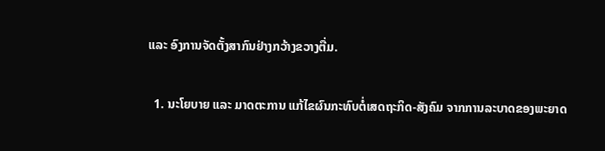ແລະ ອົງການຈັດຕັ້ງສາກົນຢ່າງກວ້າງຂວາງຕື່ມ.

  1. ນະໂຍບາຍ ແລະ ມາດຕະການ ແກ້ໄຂຜົນກະທົບຕໍ່ເສດຖະກິດ-ສັງຄົມ ຈາກການລະບາດຂອງພະຍາດ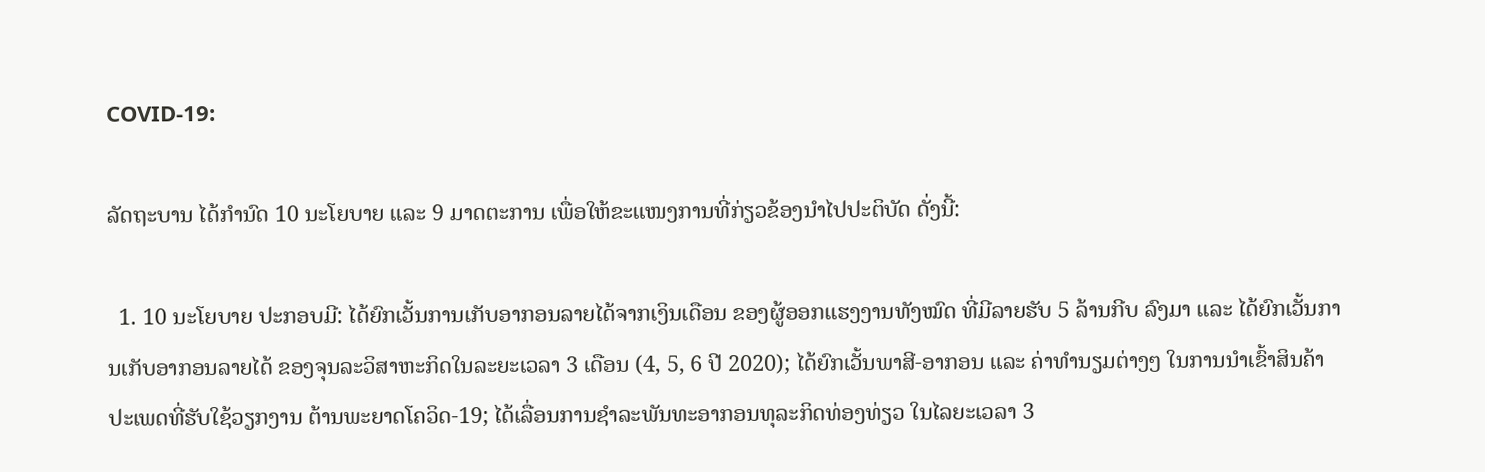COVID-19:

ລັດຖະບານ ໄດ້ກຳນົດ 10 ນະໂຍບາຍ ແລະ 9 ມາດຕະການ ເພື່ອໃຫ້ຂະແໜງການທີ່ກ່ຽວຂ້ອງນຳໄປປະຕິບັດ ດັ່ງນີ້:

  1. 10 ນະໂຍບາຍ ປະກອບມີ: ໄດ້ຍົກເວັ້ນການເກັບອາກອນລາຍໄດ້ຈາກເງິນເດືອນ ຂອງຜູ້ອອກແຮງງານທັງໝົດ ທີ່ມີລາຍຮັບ 5 ລ້ານກີບ ລົງມາ ແລະ ໄດ້ຍົກເວັ້ນການເກັບອາກອນລາຍໄດ້ ຂອງຈຸນລະວິສາຫະກິດໃນລະຍະເວລາ 3 ເດືອນ (4, 5, 6 ປີ 2020); ໄດ້ຍົກເວັ້ນພາສີ-ອາກອນ ແລະ ຄ່າທຳນຽມຕ່າງໆ ໃນການນຳເຂົ້າສິນຄ້າປະເພດທີ່ຮັບໃຊ້ວຽກງານ ຕ້ານພະຍາດໂຄວິດ-19; ໄດ້ເລື່ອນການຊໍາລະພັນທະອາກອນທຸລະກິດທ່ອງທ່ຽວ ໃນໄລຍະເວລາ 3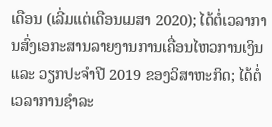ເດືອນ (ເລີ່ມແຕ່ເດືອນເມສາ 2020); ໄດ້ຕໍ່ເວລາການສົ່ງເອກະສານລາຍງານການເຄື່ອນໄຫວການເງິນ ແລະ ວຽກປະຈຳປີ 2019 ຂອງວິສາຫະກິດ; ໄດ້ຕໍ່ເວລາການຊຳລະ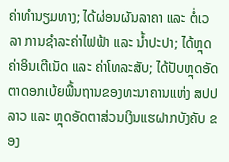ຄ່າທຳນຽມທາງ; ໄດ້ຜ່ອນຜັນລາຄາ ແລະ ຕໍ່ເວລາ ການຊຳລະຄ່າໄຟຟ້າ ແລະ ນໍ້າປະປາ; ໄດ້ຫຼຸດຄ່າອິນເຕີເນັດ ແລະ ຄ່າໂທລະສັບ; ໄດ້ປັບຫຼຸດອັດຕາດອກເບ້ຍພື້ນຖານຂອງທະນາຄານແຫ່ງ ສປປ ລາວ ແລະ ຫຼຸດອັດຕາສ່ວນເງິນແຮຝາກບັງຄັບ ຂອງ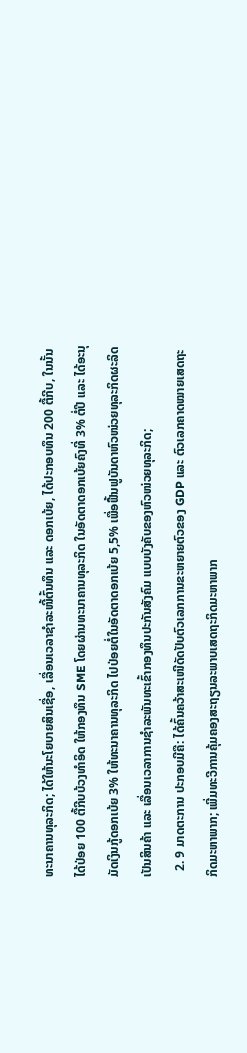ທະນາຄານທຸລະກິດ; ໄດ້ໃຫ້ນະໂຍບາຍສິນເຊື່ອ, ເລື່ອນເວລາຊຳລະໜີ້ຕົ້ນທຶນ ແລະ ດອກເບ້ຍ, ໄດ້ປະກອບທຶນ 200 ຕື້ກີບ, ໃນນັ້ນ ໄດ້ປ່ອຍ 100 ຕື້ກີບບ້ວງທໍາອິດ ໃຫ້ກອງທຶນ SME ໂດຍຜ່ານທະນາຄານທຸລະກິດ ໃນອັດຕາດອກເບ້ຍຄົງທີ່ 3% ຕໍ່ປີ ແລະ ໄດ້ອະນຸມັດເງິນກູ້ດອກເບ້ຍ 3% ໃຫ້ທະນາຄານທຸລະກິດ ໄປປ່ອຍຕໍ່ໃນອັດຕາດອກເບ້ຍ 5,5% ເພື່ອຟື້ນຟູບັນດາຫົວໜ່ວຍທຸລະກິດຜະລິດເປັນສິນຄ້າ ແລະ ເລື່ອນເວລາການຊຳລະພັນທະເຂົ້າກອງທຶນປະກັນສັງຄົມ ແບບບັງຄັບຂອງຫົວໜ່ວຍທຸລະກິດ;
  2. 9 ມາດຕະການ ປະກອບມີຄື: ໄດ້ຄົ້ນຄວ້າສະເໜີດັດປັບຕົວເລກການຂະຫຍາຍຕົວຂອງ GDP ແລະ ຕົວເລກຄາດໝາຍເສດຖະກິດມະຫາພາກ; ເພີ່ມທະວີການຄຸ້ມຄອງສະຖຽນລະພາບເສດຖະກິດມະຫາພາກ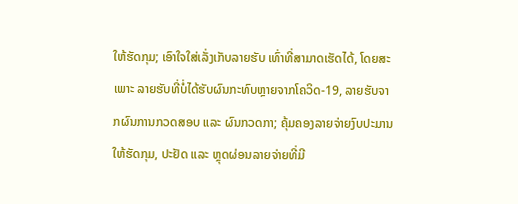ໃຫ້ຮັດກຸມ; ເອົາໃຈໃສ່ເລັ່ງເກັບລາຍຮັບ ເທົ່າທີ່ສາມາດເຮັດໄດ້, ໂດຍສະເພາະ ລາຍຮັບທີ່ບໍ່ໄດ້ຮັບຜົນກະທົບຫຼາຍຈາກໂຄວິດ-19, ລາຍຮັບຈາກຜົນການກວດສອບ ແລະ ຜົນກວດກາ; ຄຸ້ມຄອງລາຍຈ່າຍງົບປະມານ ໃຫ້ຮັດກຸມ, ປະຢັດ ແລະ ຫຼຸດຜ່ອນລາຍຈ່າຍທີ່ມີ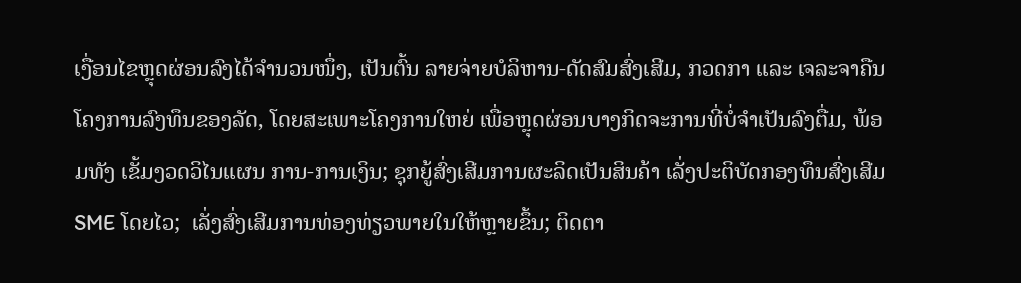ເງື່ອນໄຂຫຼຸດຜ່ອນລົງໄດ້ຈຳນວນໜຶ່ງ, ເປັນຕົ້ນ ລາຍຈ່າຍບໍລິຫານ-ດັດສົມສົ່ງເສີມ, ກວດກາ ແລະ ເຈລະຈາຄືນໂຄງການລົງທຶນຂອງລັດ, ໂດຍສະເພາະໂຄງການໃຫຍ່ ເພື່ອຫຼຸດຜ່ອນບາງກິດຈະການທີ່ບໍ່ຈຳເປັນລົງຕື່ມ, ພ້ອມທັງ ເຂັ້ມງວດວິໄນແຜນ ການ-ການເງິນ; ຊຸກຍູ້ສົ່ງເສີມການຜະລິດເປັນສິນຄ້າ ເລັ່ງປະຕິບັດກອງທຶນສົ່ງເສີມ SME ໂດຍໄວ;  ເລັ່ງສົ່ງເສີມການທ່ອງທ່ຽວພາຍໃນໃຫ້ຫຼາຍຂຶ້ນ; ຕິດຕາ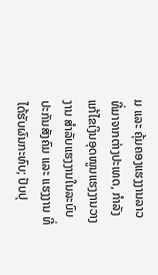ມ ແລະ ຄຸ້ມຄອງແຮງງານລາວ ທີ່ມາຈາກຕ່າງປະເທດ, ກໍາລັງແກ້ໄຂເງິນອຸດໜູນແຮງງານວາງງານ ສຳລັບແຮງງານໃນລະບົບປະກັນສັງຄົມ ແລະ ແຮງງານ ທີ່ໄດ້ຮັບຜົນກະທົບ; ປັບປຸ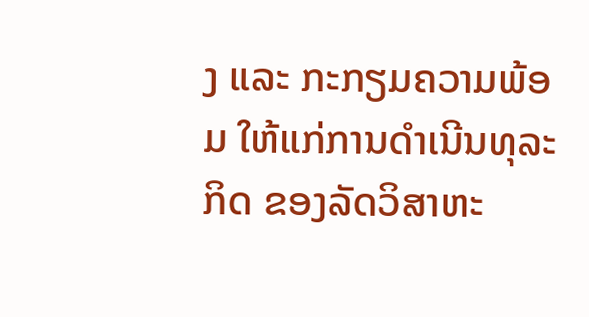ງ ແລະ ກະກຽມຄວາມພ້ອມ ໃຫ້ແກ່ການດຳເນີນທຸລະກິດ ຂອງລັດວິສາຫະ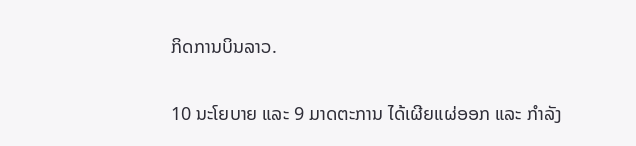ກິດການບິນລາວ.

10 ນະໂຍບາຍ ແລະ 9 ມາດຕະການ ໄດ້ເຜີຍແຜ່ອອກ ແລະ ກໍາລັງ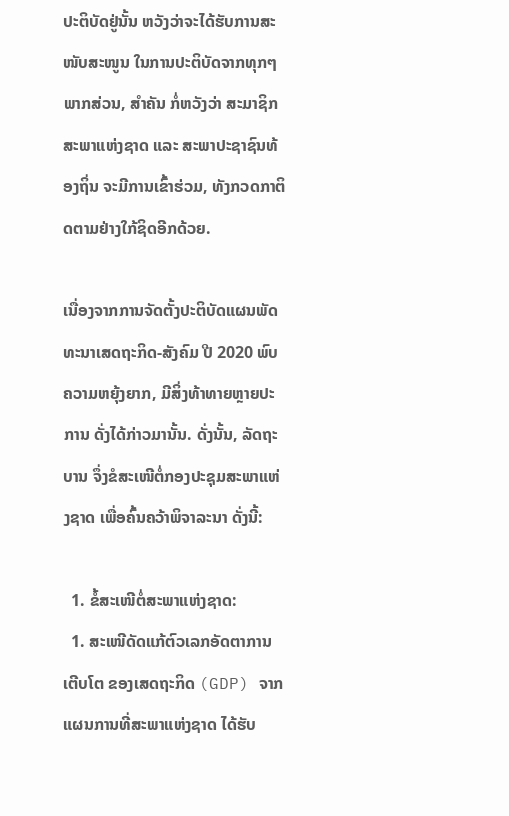ປະຕິບັດຢູ່ນັ້ນ ຫວັງວ່າຈະໄດ້ຮັບການສະໜັບສະໜູນ ໃນການປະຕິບັດຈາກທຸກໆພາກສ່ວນ, ສຳຄັນ ກໍ່ຫວັງວ່າ ສະມາຊິກສະພາແຫ່ງຊາດ ແລະ ສະພາປະຊາຊົນທ້ອງຖິ່ນ ຈະມີການເຂົ້າຮ່ວມ, ທັງກວດກາຕິດຕາມຢ່າງໃກ້ຊິດອີກດ້ວຍ.

ເນື່ອງຈາກການຈັດຕັ້ງປະຕິບັດແຜນພັດທະນາເສດຖະກິດ-ສັງຄົມ ປີ 2020 ພົບຄວາມຫຍຸ້ງຍາກ, ມີສິ່ງທ້າທາຍຫຼາຍປະການ ດັ່ງໄດ້ກ່າວມານັ້ນ. ດັ່ງນັ້ນ, ລັດຖະບານ ຈຶ່ງຂໍສະເໜີຕໍ່ກອງປະຊຸມສະພາແຫ່ງຊາດ ເພື່ອຄົ້ນຄວ້າພິຈາລະນາ ດັ່ງນີ້:

  1. ຂໍ້ສະເໜີຕໍ່ສະພາແຫ່ງຊາດ:
  1. ສະເໜີດັດແກ້ຕົວເລກອັດຕາການເຕີບໂຕ ຂອງເສດຖະກິດ (GDP) ຈາກແຜນການທີ່ສະພາແຫ່ງຊາດ ໄດ້ຮັບ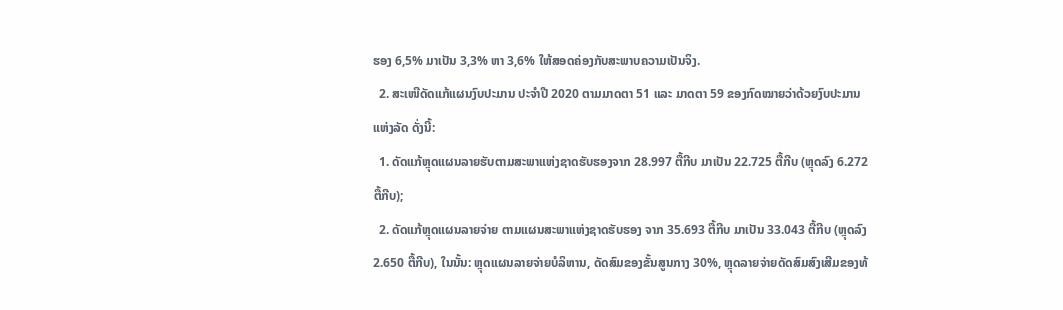ຮອງ 6,5% ມາເປັນ 3,3% ຫາ 3,6% ໃຫ້ສອດຄ່ອງກັບສະພາບຄວາມເປັນຈິງ.
  2. ສະເໜີດັດແກ້ແຜນງົບປະມານ ປະຈຳປີ 2020 ຕາມມາດຕາ 51 ແລະ ມາດຕາ 59 ຂອງກົດໝາຍວ່າດ້ວຍງົບປະມານແຫ່ງລັດ ດັ່ງນີ້:
  1. ດັດແກ້ຫຼຸດແຜນລາຍຮັບຕາມສະພາແຫ່ງຊາດຮັບຮອງຈາກ 28.997 ຕື້ກີບ ມາເປັນ 22.725 ຕື້ກີບ (ຫຼຸດລົງ 6.272 ຕື້ກີບ);
  2. ດັດແກ້ຫຼຸດແຜນລາຍຈ່າຍ ຕາມແຜນສະພາແຫ່ງຊາດຮັບຮອງ ຈາກ 35.693 ຕື້ກີບ ມາເປັນ 33.043 ຕື້ກີບ (ຫຼຸດລົງ 2.650 ຕື້ກີບ), ໃນນັ້ນ: ຫຼຸດແຜນລາຍຈ່າຍບໍລິຫານ, ດັດສົມຂອງຂັ້ນສູນກາງ 30%, ຫຼຸດລາຍຈ່າຍດັດສົມສົງເສີມຂອງທ້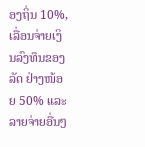ອງຖິ່ນ 10%, ເລື່ອນຈ່າຍເງິນລົງທຶນຂອງລັດ ຢ່າງໜ້ອຍ 50% ແລະ ລາຍຈ່າຍອື່ນໆ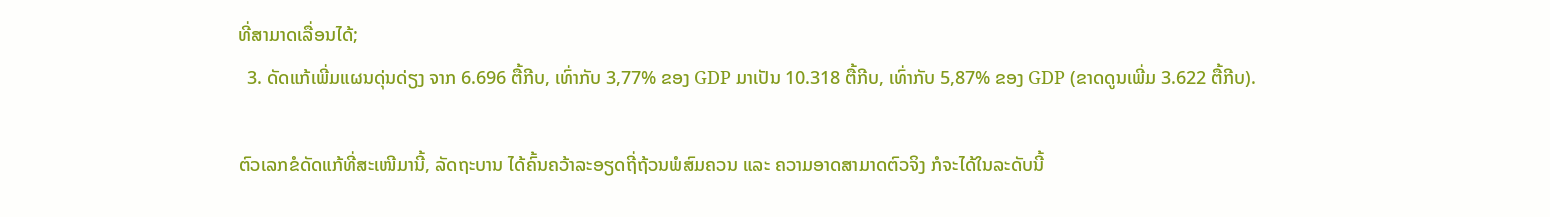ທີ່ສາມາດເລື່ອນໄດ້;
  3. ດັດແກ້ເພີ່ມແຜນດຸ່ນດ່ຽງ ຈາກ 6.696 ຕື້ກີບ, ເທົ່າກັບ 3,77% ຂອງ GDP ມາເປັນ 10.318 ຕື້ກີບ, ເທົ່າກັບ 5,87% ຂອງ GDP (ຂາດດູນເພີ່ມ 3.622 ຕື້ກີບ).

ຕົວເລກຂໍດັດແກ້ທີ່ສະເໜີມານີ້, ລັດຖະບານ ໄດ້ຄົ້ນຄວ້າລະອຽດຖີ່ຖ້ວນພໍສົມຄວນ ແລະ ຄວາມອາດສາມາດຕົວຈິງ ກໍຈະໄດ້ໃນລະດັບນີ້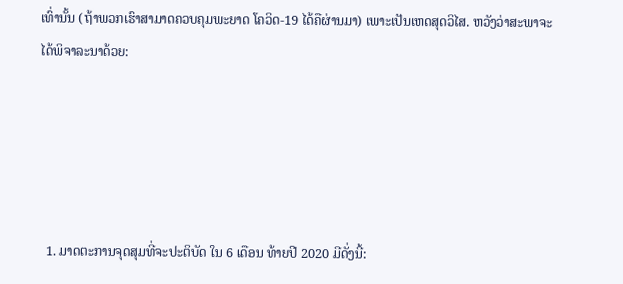ເທົ່ານັ້ນ (ຖ້າພວກເຮົາສາມາດຄວບຄຸມພະຍາດ ໂຄວິດ-19 ໄດ້ຄືຜ່ານມາ) ເພາະເປັນເຫດສຸດວິໄສ. ຫວັງວ່າສະພາຈະໄດ້ພິຈາລະນາດ້ວຍ:





  1. ມາດຕະການຈຸດສຸມທີ່ຈະປະຕິບັດ ໃນ 6 ເດືອນ ທ້າຍປີ 2020 ມີດັ່ງນີ້: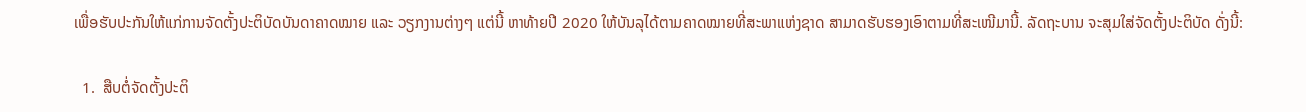ເພື່ອຮັບປະກັນໃຫ້ແກ່ການຈັດຕັ້ງປະຕິບັດບັນດາຄາດໝາຍ ແລະ ວຽກງານຕ່າງໆ ແຕ່ນີ້ ຫາທ້າຍປີ 2020 ໃຫ້ບັນລຸໄດ້ຕາມຄາດໝາຍທີ່ສະພາແຫ່ງຊາດ ສາມາດຮັບຮອງເອົາຕາມທີ່ສະເໜີມານີ້. ລັດຖະບານ ຈະສຸມໃສ່ຈັດຕັ້ງປະຕິບັດ ດັ່ງນີ້:

  1.  ສືບຕໍ່ຈັດຕັ້ງປະຕິ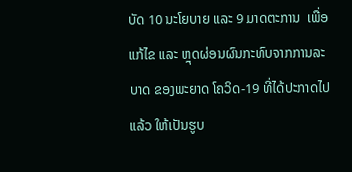ບັດ 10 ນະໂຍບາຍ ແລະ 9 ມາດຕະການ  ເພື່ອແກ້ໄຂ ແລະ ຫຼຸດຜ່ອນຜົນກະທົບຈາກການລະບາດ ຂອງພະຍາດ ໂຄວິດ-19 ທີ່ໄດ້ປະກາດໄປແລ້ວ ໃຫ້ເປັນຮູບ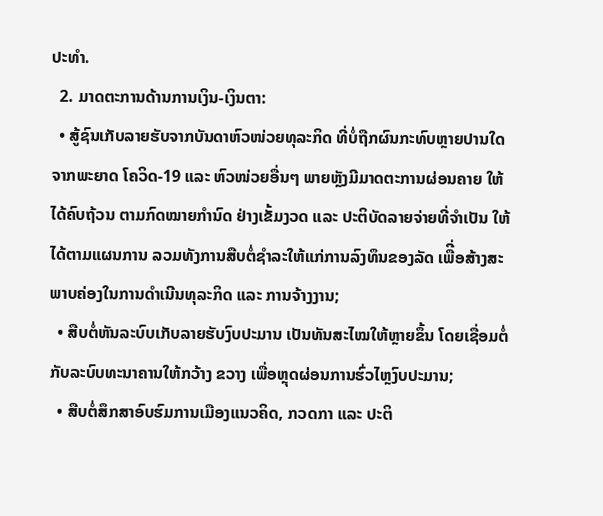ປະທຳ.
  2. ມາດຕະການດ້ານການເງິນ-ເງິນຕາ:
  • ສູ້ຊົນເກັບລາຍຮັບຈາກບັນດາຫົວໜ່ວຍທຸລະກິດ ທີ່ບໍ່ຖືກຜົນກະທົບຫຼາຍປານໃດ ຈາກພະຍາດ ໂຄວິດ-19 ແລະ ຫົວໜ່ວຍອື່ນໆ ພາຍຫຼັງມີມາດຕະການຜ່ອນຄາຍ ໃຫ້ໄດ້ຄົບຖ້ວນ ຕາມກົດໝາຍກຳນົດ ຢ່າງເຂັ້ມງວດ ແລະ ປະຕິບັດລາຍຈ່າຍທີ່ຈໍາເປັນ ໃຫ້ໄດ້ຕາມແຜນການ ລວມທັງການສືບຕໍ່ຊໍາລະໃຫ້ແກ່ການລົງທຶນຂອງລັດ ເພືີ່ອສ້າງສະພາບຄ່ອງໃນການດໍາເນີນທຸລະກິດ ແລະ ການຈ້າງງານ;
  • ສືບຕໍ່ຫັນລະບົບເກັບລາຍຮັບງົບປະມານ ເປັນທັນສະໄໝໃຫ້ຫຼາຍຂຶ້ນ ໂດຍເຊື່ອມຕໍ່ກັບລະບົບທະນາຄານໃຫ້ກວ້າງ ຂວາງ ເພື່ອຫຼຸດຜ່ອນການຮົ່ວໄຫຼງົບປະມານ;
  • ສືບຕໍ່ສຶກສາອົບຮົມການເມືອງແນວຄິດ, ກວດກາ ແລະ ປະຕິ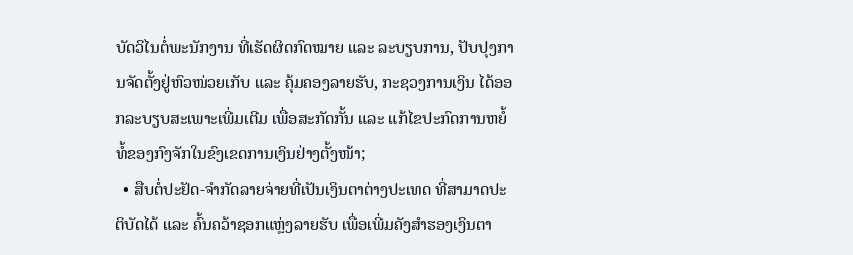ບັດວິໄນຕໍ່ພະນັກງານ ທີ່ເຮັດຜິດກົດໝາຍ ແລະ ລະບຽບການ, ປັບປຸງການຈັດຕັ້ງຢູ່ຫົວໜ່ວຍເກັບ ແລະ ຄຸ້ມຄອງລາຍຮັບ, ກະຊວງການເງິນ ໄດ້ອອກລະບຽບສະເພາະເພີ່ມເຕີມ ເພື່ອສະກັດກັ້ນ ແລະ ແກ້ໄຂປະກົດການຫຍໍ້ທໍ້ຂອງກົງຈັກໃນຂົງເຂດການເງິນຢ່າງຕັ້ງໜ້າ;
  • ສືບຕໍ່ປະຢັດ-ຈຳກັດລາຍຈ່າຍທີ່ເປັນເງິນຕາຕ່າງປະເທດ ທີ່ສາມາດປະຕິບັດໄດ້ ແລະ ຄົ້ນຄວ້າຊອກແຫຼ່ງລາຍຮັບ ເພື່ອເພີ່ມຄັງສໍາຮອງເງິນຕາ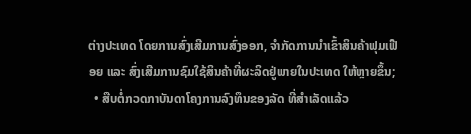ຕ່າງປະເທດ ໂດຍການສົ່ງເສີມການສົ່ງອອກ, ຈໍາກັດການນໍາເຂົ້າສິນຄ້າຟຸມເຟືອຍ ແລະ ສົ່ງເສີມການຊົມໃຊ້ສິນຄ້າທີ່ຜະລິດຢູ່ພາຍໃນປະເທດ ໃຫ້ຫຼາຍຂຶ້ນ;
  • ສືບຕໍ່ກວດກາບັນດາໂຄງການລົງທຶນຂອງລັດ ທີ່ສໍາເລັດແລ້ວ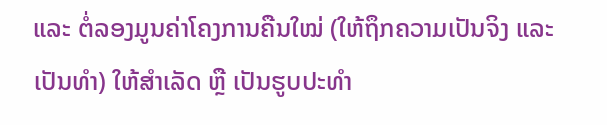ແລະ ຕໍ່ລອງມູນຄ່າໂຄງການຄືນໃໝ່ (ໃຫ້ຖຶກຄວາມເປັນຈິງ ແລະ ເປັນທຳ) ໃຫ້ສໍາເລັດ ຫຼື ເປັນຮູບປະທຳ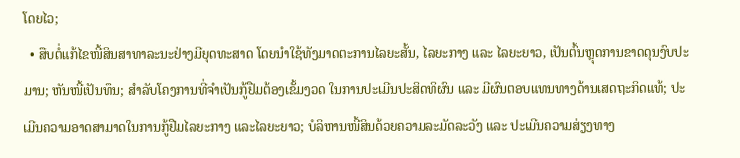ໂດຍໄວ;
  • ສືບຕໍ່ແກ້ໄຂໜີ້ສິນສາທາລະນະຢ່າງມີຍຸດທະສາດ ໂດຍນໍາໃຊ້ທັງມາດຕະການໄລຍະສັ້ນ, ໄລຍະກາງ ແລະ ໄລຍະຍາວ, ເປັນຕົ້ນຫຼຸດການຂາດດຸນງົບປະມານ; ຫັນໜີ້ເປັນທຶນ; ສໍາລັບໂຄງການທີ່ຈໍາເປັນກູ້ຢືມຕ້ອງເຂັ້ມງວດ ໃນການປະເມີນປະສິດທິຜົນ ແລະ ມີຜົນຕອບແທນທາງດ້ານເສດຖະກິດແທ້; ປະເມີນຄວາມອາດສາມາດໃນການກູ້ຢືມໄລຍະກາງ ແລະໄລຍະຍາວ; ບໍລິຫານໜີ້ສິນດ້ວຍຄວາມລະມັດລະວັງ ແລະ ປະເມີນຄວາມສ່ຽງທາງ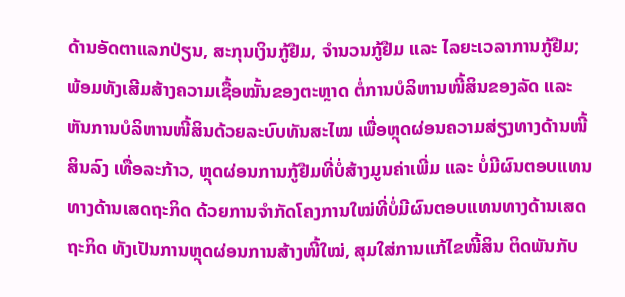ດ້ານອັດຕາແລກປ່ຽນ, ສະກຸນເງິນກູ້ຢືມ, ຈຳນວນກູ້ຢືມ ແລະ ໄລຍະເວລາການກູ້ຢືມ; ພ້ອມທັງເສີມສ້າງຄວາມເຊື້ອໝັ້ນຂອງຕະຫຼາດ ຕໍ່ການບໍລິຫານໜີ້ສິນຂອງລັດ ແລະ ຫັນການບໍລິຫານໜີ້ສິນດ້ວຍລະບົບທັນສະໄໝ ເພື່ອຫຼຸດຜ່ອນຄວາມສ່ຽງທາງດ້ານໜີ້ສິນລົງ ເທື່ອລະກ້າວ, ຫຼຸດຜ່ອນການກູ້ຢືມທີ່ບໍ່ສ້າງມູນຄ່າເພີ່ມ ແລະ ບໍ່ມີຜົນຕອບແທນທາງດ້ານເສດຖະກິດ ດ້ວຍການຈຳກັດໂຄງການໃໝ່ທີ່ບໍ່ມີຜົນຕອບແທນທາງດ້ານເສດຖະກິດ ທັງເປັນການຫຼຸດຜ່ອນການສ້າງໜີ້ໃໝ່, ສຸມໃສ່ການແກ້ໄຂໜີ້ສິນ ຕິດພັນກັບ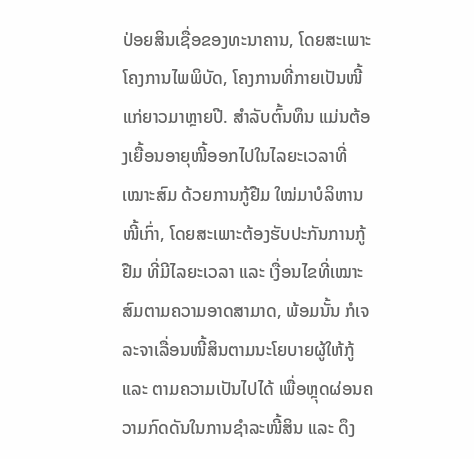ປ່ອຍສິນເຊື່ອຂອງທະນາຄານ, ໂດຍສະເພາະໂຄງການໄພພິບັດ, ໂຄງການທີ່ກາຍເປັນໜີ້ແກ່ຍາວມາຫຼາຍປີ. ສຳລັບຕົ້ນທຶນ ແມ່ນຕ້ອງເຍື້ອນອາຍຸໜີ້ອອກໄປໃນໄລຍະເວລາທີ່ເໝາະສົມ ດ້ວຍການກູ້ຢືມ ໃໝ່ມາບໍລິຫານໜີ້ເກົ່າ, ໂດຍສະເພາະຕ້ອງຮັບປະກັນການກູ້ຢືມ ທີ່ມີໄລຍະເວລາ ແລະ ເງື່ອນໄຂທີ່ເໝາະສົມຕາມຄວາມອາດສາມາດ, ພ້ອມນັ້ນ ກໍເຈລະຈາເລື່ອນໜີ້ສິນຕາມນະໂຍບາຍຜູ້ໃຫ້ກູ້ ແລະ ຕາມຄວາມເປັນໄປໄດ້ ເພື່ອຫຼຸດຜ່ອນຄວາມກົດດັນໃນການຊໍາລະໜີ້ສິນ ແລະ ດຶງ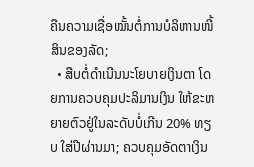ຄືນຄວາມເຊື່ອໝັ້ນຕໍ່ການບໍລິຫານໜີ້ສິນຂອງລັດ;
  • ສືບຕໍ່ດໍາເນີນນະໂຍບາຍເງິນຕາ ໂດຍການຄວບຄຸມປະລິມານເງິນ ໃຫ້ຂະຫຍາຍຕົວຢູ່ໃນລະດັບບໍ່ເກີນ 20% ທຽບ ໃສ່ປີຜ່ານມາ; ຄວບຄຸມອັດຕາເງິນ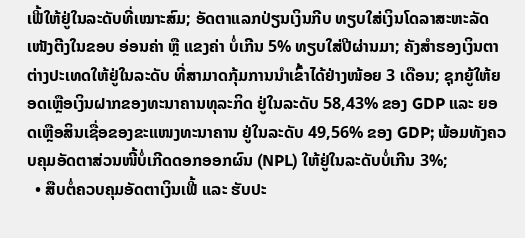ເຟີ້ໃຫ້ຢູ່ໃນລະດັບທີ່ເໝາະສົມ; ອັດຕາແລກປ່ຽນເງິນກີບ ທຽບໃສ່ເງິນໂດລາສະຫະລັດ     ເໜັງຕີງໃນຂອບ ອ່ອນຄ່າ ຫຼື ແຂງຄ່າ ບໍ່ເກີນ 5% ທຽບໃສ່ປີຜ່ານມາ; ຄັງສໍາຮອງເງິນຕາຕ່າງປະເທດໃຫ້ຢູ່ໃນລະດັບ ທີ່ສາມາດກຸ້ມການນໍາເຂົ້າໄດ້ຢ່າງໜ້ອຍ 3 ເດືອນ; ຊຸກຍູ້ໃຫ້ຍອດເຫຼືອເງິນຝາກຂອງທະນາຄານທຸລະກິດ ຢູ່ໃນລະດັບ 58,43% ຂອງ GDP ແລະ ຍອດເຫຼືອສິນເຊື່ອຂອງຂະແໜງທະນາຄານ ຢູ່ໃນລະດັບ 49,56% ຂອງ GDP; ພ້ອມທັງຄວບຄຸມອັດຕາສ່ວນໜີ້ບໍ່ເກີດດອກອອກຜົນ (NPL) ໃຫ້ຢູ່ໃນລະດັບບໍ່ເກີນ 3%;
  • ສືບຕໍ່ຄວບຄຸມອັດຕາເງິນເຟີ້ ແລະ ຮັບປະ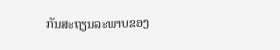ກັນສະຖຽນລະພາບຂອງ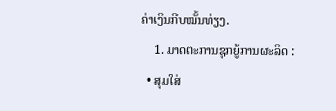ຄ່າເງິນກີບໝັ້ນທ່ຽງ.
    1. ມາດຕະການຊຸກຍູ້ການຜະລິດ :
  • ສຸມໃສ່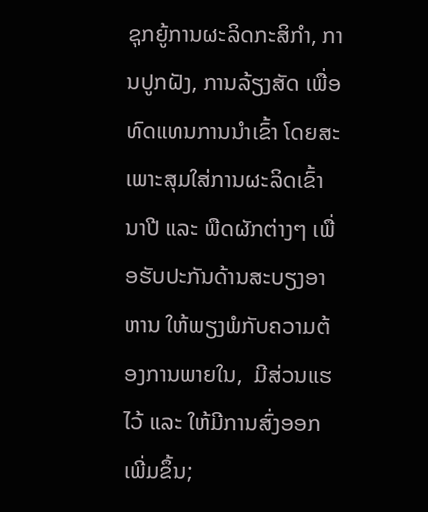ຊຸກຍູ້ການຜະລິດກະສິກໍາ, ການປູກຝັງ, ການລ້ຽງສັດ ເພື່ອທົດແທນການນໍາເຂົ້າ ໂດຍສະເພາະສຸມໃສ່ການຜະລິດເຂົ້ານາປີ ແລະ ພືດຜັກຕ່າງໆ ເພື່ອຮັບປະກັນດ້ານສະບຽງອາຫານ ໃຫ້ພຽງພໍກັບຄວາມຕ້ອງການພາຍໃນ,  ມີສ່ວນແຮໄວ້ ແລະ ໃຫ້ມີການສົ່ງອອກເພີ່ມຂຶ້ນ;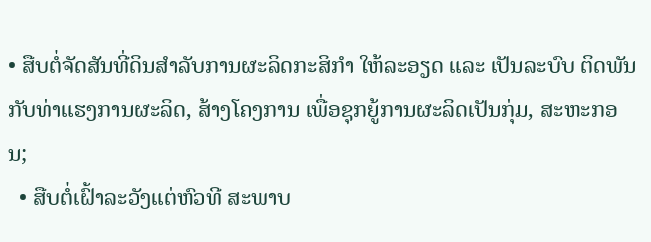• ສືບຕໍ່ຈັດສັນທີ່ດິນສຳລັບການຜະລິດກະສິກຳ ໃຫ້ລະອຽດ ແລະ ເປັນລະບົບ ຕິດພັນກັບທ່າແຮງການຜະລິດ, ສ້າງໂຄງການ ເພື່ອຊຸກຍູ້ການຜະລິດເປັນກຸ່ມ, ສະຫະກອນ;
  • ສືບຕໍ່ເຝົ້າລະວັງແຕ່ຫົວທີ ສະພາບ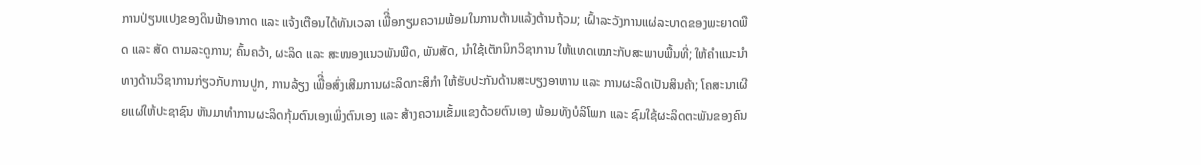ການປ່ຽນແປງຂອງດິນຟ້າອາກາດ ແລະ ແຈ້ງເຕືອນໄດ້ທັນເວລາ ເພືີ່ອກຽມຄວາມພ້ອມໃນການຕ້ານແລ້ງຕ້ານຖ້ວມ; ເຝົ້າລະວັງການແຜ່ລະບາດຂອງພະຍາດພືດ ແລະ ສັດ ຕາມລະດູການ; ຄົ້ນຄວ້າ, ຜະລິດ ແລະ ສະໜອງແນວພັນພືດ, ພັນສັດ, ນໍາໃຊ້ເຕັກນິກວິຊາການ ໃຫ້ແທດເໝາະກັບສະພາບພື້ນທີ່; ໃຫ້ຄໍາແນະນໍາທາງດ້ານວິຊາການກ່ຽວກັບການປູກ, ການລ້ຽງ ເພືີ່ອສົ່ງເສີມການຜະລິດກະສິກໍາ ໃຫ້ຮັບປະກັນດ້ານສະບຽງອາຫານ ແລະ ການຜະລິດເປັນສິນຄ້າ; ໂຄສະນາເຜີຍແຜ່ໃຫ້ປະຊາຊົນ ຫັນມາທໍາການຜະລິດກຸ້ມຕົນເອງເພິ່ງຕົນເອງ ແລະ ສ້າງຄວາມເຂັ້ມແຂງດ້ວຍຕົນເອງ ພ້ອມທັງບໍລິໂພກ ແລະ ຊົມໃຊ້ຜະລິດຕະພັນຂອງຄົນ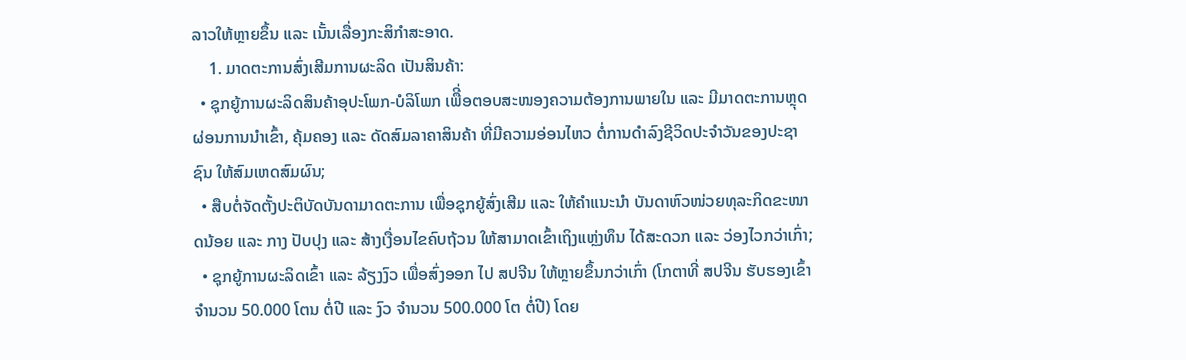ລາວໃຫ້ຫຼາຍຂຶ້ນ ແລະ ເນັ້ນເລື່ອງກະສິກຳສະອາດ.
    1. ມາດຕະການສົ່ງເສີມການຜະລິດ ເປັນສິນຄ້າ:
  • ຊຸກຍູ້ການຜະລິດສິນຄ້າອຸປະໂພກ-ບໍລິໂພກ ເພືີ່ອຕອບສະໜອງຄວາມຕ້ອງການພາຍໃນ ແລະ ມີມາດຕະການຫຼຸດຜ່ອນການນໍາເຂົ້າ, ຄຸ້ມຄອງ ແລະ ດັດສົມລາຄາສິນຄ້າ ທີ່ມີຄວາມອ່ອນໄຫວ ຕໍ່ການດໍາລົງຊີວິດປະຈໍາວັນຂອງປະຊາຊົນ ໃຫ້ສົມເຫດສົມຜົນ;
  • ສືບຕໍ່ຈັດຕັ້ງປະຕິບັດບັນດາມາດຕະການ ເພື່ອຊຸກຍູ້ສົ່ງເສີມ ແລະ ໃຫ້ຄໍາແນະນໍາ ບັນດາຫົວໜ່ວຍທຸລະກິດຂະໜາດນ້ອຍ ແລະ ກາງ ປັບປຸງ ແລະ ສ້າງເງື່ອນໄຂຄົບຖ້ວນ ໃຫ້ສາມາດເຂົ້າເຖິງແຫຼ່ງທຶນ ໄດ້ສະດວກ ແລະ ວ່ອງໄວກວ່າເກົ່າ;
  • ຊຸກຍູ້ການຜະລິດເຂົ້າ ແລະ ລ້ຽງງົວ ເພື່ອສົ່ງອອກ ໄປ ສປຈີນ ໃຫ້ຫຼາຍຂຶ້ນກວ່າເກົ່າ (ໂກຕາທີ່ ສປຈີນ ຮັບຮອງເຂົ້າ ຈໍານວນ 50.000 ໂຕນ ຕໍ່ປີ ແລະ ງົວ ຈໍານວນ 500.000 ໂຕ ຕໍ່ປີ) ໂດຍ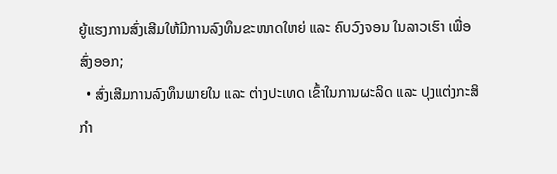ຍູ້ແຮງການສົ່ງເສີມໃຫ້ມີການລົງທຶນຂະໜາດໃຫຍ່ ແລະ ຄົບວົງຈອນ ໃນລາວເຮົາ ເພື່ອສົ່ງອອກ;
  • ສົ່ງເສີມການລົງທຶນພາຍໃນ ແລະ ຕ່າງປະເທດ ເຂົ້າໃນການຜະລິດ ແລະ ປຸງແຕ່ງກະສິກຳ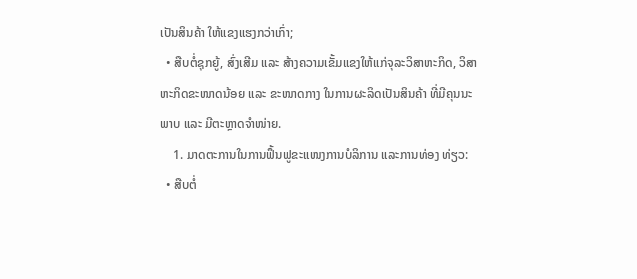ເປັນສິນຄ້າ ໃຫ້ແຂງແຮງກວ່າເກົ່າ;
  • ສືບຕໍ່ຊຸກຍູ້, ສົ່ງເສີມ ແລະ ສ້າງຄວາມເຂັ້ມແຂງໃຫ້ແກ່ຈຸລະວິສາຫະກິດ, ວິສາຫະກິດຂະໜາດນ້ອຍ ແລະ ຂະໜາດກາງ ໃນການຜະລິດເປັນສິນຄ້າ ທີ່ມີຄຸນນະພາບ ແລະ ມີຕະຫຼາດຈຳໜ່າຍ.
    1. ມາດຕະການໃນການຟຶ້ນຟູຂະແໜງການບໍລິການ ແລະການທ່ອງ ທ່ຽວ:
  • ສືບຕໍ່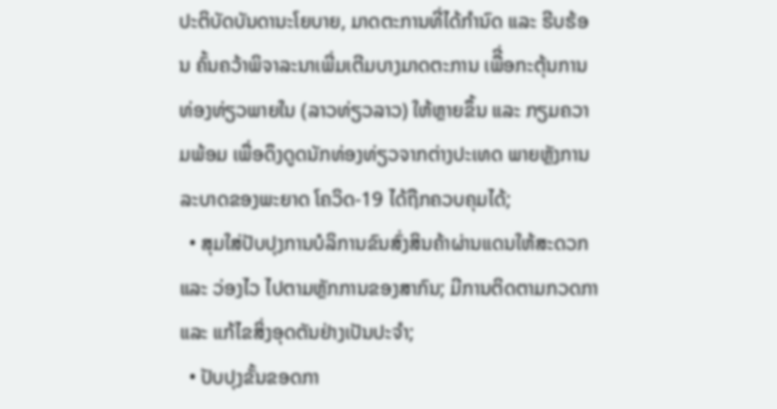ປະຕິບັດບັນດານະໂຍບາຍ, ມາດຕະການທີ່ໄດ້ກໍານົດ ແລະ ຮີບຮ້ອນ ຄົ້ນຄວ້າພິຈາລະນາເພີ່ມເຕີມບາງມາດຕະການ ເພືີ່ອກະຕຸ້ນການທ່ອງທ່ຽວພາຍໃນ (ລາວທ່ຽວລາວ) ໃຫ້ຫຼາຍຂຶ້ນ ແລະ ກຽມຄວາມພ້ອມ ເພື່ອດຶງດູດນັກທ່ອງທ່ຽວຈາກຕ່າງປະເທດ ພາຍຫຼັງການລະບາດຂອງພະຍາດ ໂຄວິດ-19 ໄດ້ຖືກຄວບຄຸມໄດ້;
  • ສຸມໃສ່ປັບປຸງການບໍລິການຂົນສົ່ງສິນຄ້າຜ່ານແດນໃຫ້ສະດວກ ແລະ ວ່ອງໄວ ໄປຕາມຫຼັກການຂອງສາກົນ; ມີການຕິດຕາມກວດກາ ແລະ ແກ້ໄຂສິ່ງອຸດຕັນຢ່າງເປັນປະຈຳ;
  • ປັບປຸງຂັ້ນຂອດກາ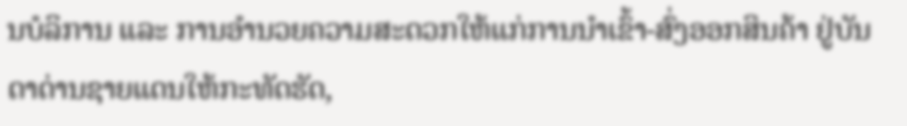ນບໍລິການ ແລະ ການອຳນວຍຄວາມສະດວກໃຫ້ແກ່ການນໍາເຂົ້າ-ສົ່ງອອກສິນຄ້າ ຢູ່ບັນດາດ່ານຊາຍແດນໃຫ້ກະທັດຮັດ,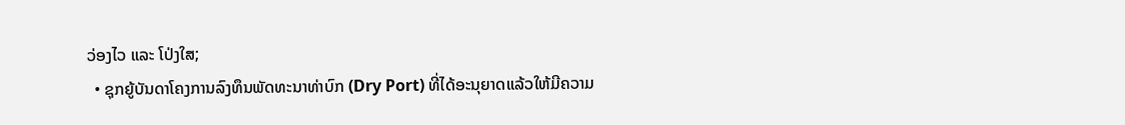ວ່ອງໄວ ແລະ ໂປ່ງໃສ;
  • ຊຸກຍູ້ບັນດາໂຄງການລົງທຶນພັດທະນາທ່າບົກ (Dry Port) ທີ່ໄດ້ອະນຸຍາດແລ້ວໃຫ້ມີຄວາມ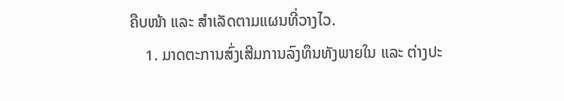ຄືບໜ້າ ແລະ ສຳເລັດຕາມແຜນທີ່ວາງໄວ.
    1. ມາດຕະການສົ່ງເສີມການລົງທຶນທັງພາຍໃນ ແລະ ຕ່າງປະ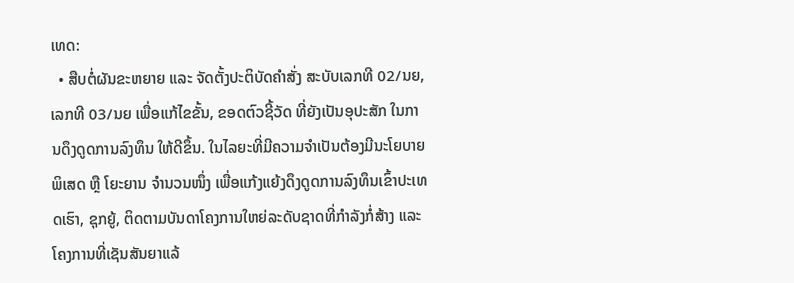ເທດ:
  • ສືບຕໍ່ຜັນຂະຫຍາຍ ແລະ ຈັດຕັ້ງປະຕິບັດຄໍາສັ່ງ ສະບັບເລກທີ 02/ນຍ, ເລກທີ 03/ນຍ ເພື່ອແກ້ໄຂຂັ້ນ, ຂອດຕົວຊີ້ວັດ ທີ່ຍັງເປັນອຸປະສັກ ໃນການດຶງດູດການລົງທຶນ ໃຫ້ດີຂຶ້ນ. ໃນໄລຍະທີ່ມີຄວາມຈຳເປັນຕ້ອງມີນະໂຍບາຍພິເສດ ຫຼື ໂຍະຍານ ຈຳນວນໜຶ່ງ ເພື່ອແກ້ງແຍ້ງດຶງດູດການລົງທຶນເຂົ້າປະເທດເຮົາ, ຊຸກຍູ້, ຕິດຕາມບັນດາໂຄງການໃຫຍ່ລະດັບຊາດທີ່ກໍາລັງກໍ່ສ້າງ ແລະ ໂຄງການທີ່ເຊັນສັນຍາແລ້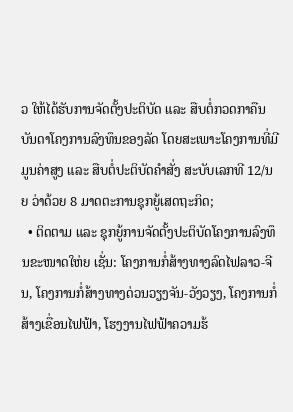ວ ໃຫ້ໄດ້ຮັບການຈັດຕັ້ງປະຕິບັດ ແລະ ສືບຕໍ່ກວດກາຄືນບັນດາໂຄງການລົງທຶນຂອງລັດ ໂດຍສະເພາະໂຄງການທີ່ມີມູນຄ່າສູງ ແລະ ສືບຕໍ່ປະຕິບັດຄໍາສັ່ງ ສະບັບເລກທີ 12/ນຍ ວ່າດ້ວຍ 8 ມາດຕະການຊຸກຍູ້ເສດຖະກິດ;
  • ຕິດຕາມ ແລະ ຊຸກຍູ້ການຈັດຕັ້ງປະຕິບັດໂຄງການລົງທຶນຂະໜາດໃຫ່ຍ ເຊັ່ນ: ໂຄງການກໍ່ສ້າງທາງລົດໄຟລາວ-ຈີນ, ໂຄງການກໍ່ສ້າງທາງດ່ວນວຽງຈັນ-ວັງວຽງ, ໂຄງການກໍ່ສ້າງເຂື່ອນໄຟຟ້າ, ໂຮງງານໄຟຟ້າຄວາມຮ້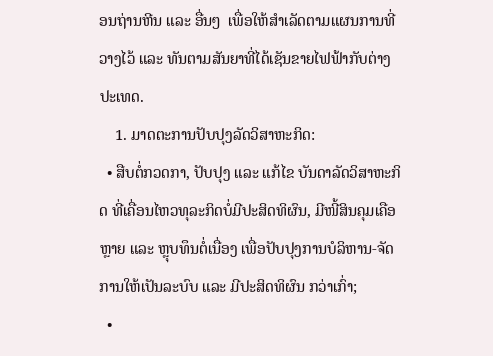ອນຖ່ານຫີນ ແລະ ອື່ນໆ  ເພື່ອໃຫ້ສຳເລັດຕາມແຜນການທີ່ວາງໄວ້ ແລະ ທັນຕາມສັນຍາທີ່ໄດ້ເຊັນຂາຍໄຟຟ້າກັບຕ່າງປະເທດ.
    1. ມາດຕະການປັບປຸງລັດວິສາຫະກິດ:
  • ສືບຕໍ່ກວດກາ, ປັບປຸງ ແລະ ແກ້ໄຂ ບັນດາລັດວິສາຫະກິດ ທີ່ເຄື່ອນໄຫວທຸລະກິດບໍ່ມີປະສິດທິຜົນ, ມີໜີ້ສິນຄຸມເຄືອຫຼາຍ ແລະ ຫຼຸບທຶນຕໍ່ເນື່ອງ ເພື່ອປັບປຸງການບໍລິຫານ-ຈັດການໃຫ້ເປັນລະບົບ ແລະ ມີປະສິດທິຜົນ ກວ່າເກົ່າ;
  •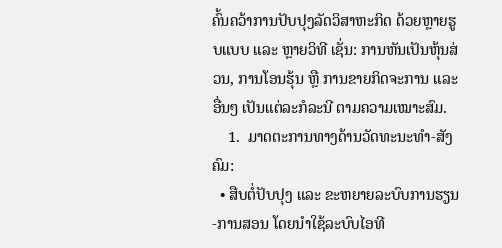ຄົ້ນຄວ້າການປັບປຸງລັດວິສາຫະກິດ ດ້ວຍຫຼາຍຮູບແບບ ແລະ ຫຼາຍວິທີ ເຊັ່ນ: ການຫັນເປັນຫຸ້ນສ່ວນ, ການໂອນຮຸ້ນ ຫຼື ການຂາຍກິດຈະການ ແລະ ອື່ນໆ ເປັນແຕ່ລະກໍລະນີ ຕາມຄວາມເໝາະສົມ.
    1.  ມາດຕະການທາງດ້ານວັດທະນະທໍາ-ສັງຄົມ:
  • ສືບຕໍ່ປັບປຸງ ແລະ ຂະຫຍາຍລະບົບການຮຽນ-ການສອນ ໂດຍນໍາໃຊ້ລະບົບໄອທີ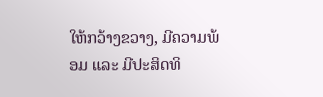ໃຫ້ກວ້າງຂວາງ, ມີຄວາມພ້ອມ ແລະ ມີປະສິດທິ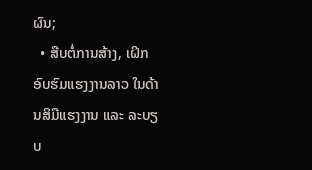ຜົນ;
  • ສືບຕໍ່ການສ້າງ, ເຝິກອົບຮົມແຮງງານລາວ ໃນດ້ານສິມືແຮງງານ ແລະ ລະບຽບ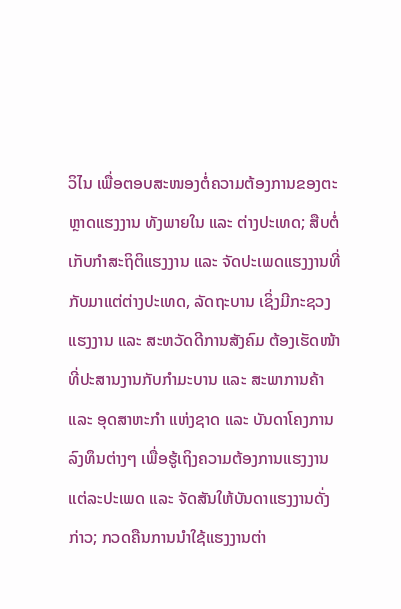ວິໄນ ເພື່ອຕອບສະໜອງຕໍ່ຄວາມຕ້ອງການຂອງຕະຫຼາດແຮງງານ ທັງພາຍໃນ ແລະ ຕ່າງປະເທດ; ສືບຕໍ່ເກັບກຳສະຖິຕິແຮງງານ ແລະ ຈັດປະເພດແຮງງານທີ່ກັບມາແຕ່ຕ່າງປະເທດ, ລັດຖະບານ ເຊິ່ງມີກະຊວງແຮງງານ ແລະ ສະຫວັດດີການສັງຄົມ ຕ້ອງເຮັດໜ້າທີ່ປະສານງານກັບກຳມະບານ ແລະ ສະພາການຄ້າ ແລະ ອຸດສາຫະກຳ ແຫ່ງຊາດ ແລະ ບັນດາໂຄງການລົງທຶນຕ່າງໆ ເພື່ອຮູ້ເຖິງຄວາມຕ້ອງການແຮງງານແຕ່ລະປະເພດ ແລະ ຈັດສັນໃຫ້ບັນດາແຮງງານດັ່ງກ່າວ; ກວດຄືນການນໍາໃຊ້ແຮງງານຕ່າ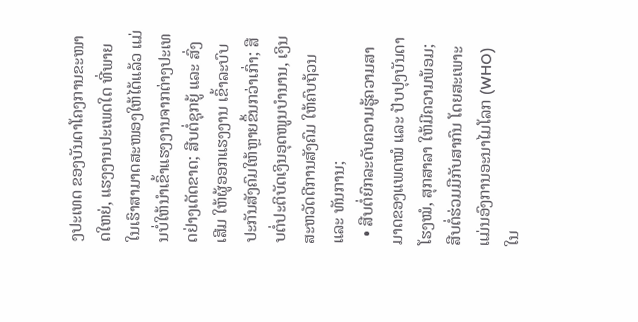ງປະເທດ ຂອງບັນດາໂຄງການຂະໜາດໃຫຍ່, ແຮງງານປະເພດໃດ ທີ່ພາຍໃນເຮົາສາມາດສະໜອງໃຫ້ໄດ້ແລ້ວ ແມ່ນບໍ່ໃຫ້ນຳເຂົ້າແຮງງານຈາກຕ່າງປະເທດຢ່າງເດັດຂາດ; ສືບຕໍ່ຊຸກຍູ້ ແລະ ສົ່ງເສີມ ໃຫ້ຜູ້ອອກແຮງງານ ເຂົ້າລະບົບປະກັນສັງຄົມໃຫ້ຫຼາຍຂຶ້ນກວ່າເກົ່າ; ສືບຕໍ່ປະຕິບັດເງິນອຸດໜູນບໍານານ, ເງິນສະຫວັດດີການສັງຄົມ ໃຫ້ຄົບຖ້ວນ ແລະ ທັນການ;
  • ສືບຕໍ່ຍົກລະດັບຄວາມຮູ້ຄວາມສາມາດຂອງແພດໝໍ ແລະ ປັບປຸງບັນດາໂຮງໝໍ, ສຸກສາລາ ໃຫ້ມີຄວາມພ້ອມ; ສືບຕໍ່ຮ່ວມມືກັບສາກົນ ໂດຍສະເພາະ ແມ່ນອົງການອະນາໄມໂລກ (WHO) ໃນ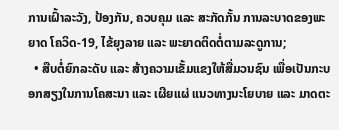ການເຝົ້າລະວັງ, ປ້ອງກັນ, ຄວບຄຸມ ແລະ ສະກັດກັ້ນ ການລະບາດຂອງພະຍາດ ໂຄວິດ-19, ໄຂ້ຍຸງລາຍ ແລະ ພະຍາດຕິດຕໍ່ຕາມລະດູການ;
  • ສືບຕໍ່ຍົກລະດັບ ແລະ ສ້າງຄວາມເຂັ້ມແຂງໃຫ້ສື່ມວນຊົນ ເພື່ອເປັນກະບອກສຽງໃນການໂຄສະນາ ແລະ ເຜີຍແຜ່ ແນວທາງນະໂຍບາຍ ແລະ ມາດຕະ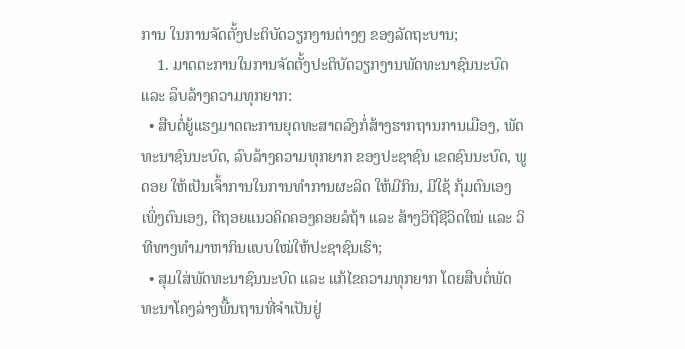ການ ໃນການຈັດຕັ້ງປະຕິບັດວຽກງານຕ່າງໆ ຂອງລັດຖະບານ;
    1. ມາດຕະການໃນການຈັດຕັ້ງປະຕິບັດວຽກງານພັດທະນາຊົນນະບົດ ແລະ ລຶບລ້າງຄວາມທຸກຍາກ:
  • ສືບຕໍ່ຍູ້ແຮງມາດຕະການຍຸດທະສາດລົງກໍ່ສ້າງຮາກຖານການເມືອງ, ພັດທະນາຊົນນະບົດ, ລົບລ້າງຄວາມທຸກຍາກ ຂອງປະຊາຊົນ ເຂດຊົນນະບົດ, ພູດອຍ ໃຫ້ເປັນເຈົ້າການໃນການທຳການຜະລິດ ໃຫ້ມີກິນ, ມີໃຊ້ ກຸ້ມຕົນເອງ ເພິ່ງຕົນເອງ, ຕີຖອຍແນວຄິດຄອງຄອຍລໍຖ້າ ແລະ ສ້າງວິຖີຊີວິດໃໝ່ ແລະ ວິທີທາງທຳມາຫາກິນແບບໃໝ່ໃຫ້ປະຊາຊົນເຮົາ;
  • ສຸມໃສ່ພັດທະນາຊົນນະບົດ ແລະ ແກ້ໄຂຄວາມທຸກຍາກ ໂດຍສືບຕໍ່ພັດທະນາໂຄງລ່າງພື້ນຖານທີ່ຈໍາເປັນຢູ່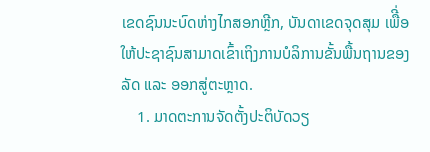ເຂດຊົນນະບົດຫ່າງໄກສອກຫຼີກ, ບັນດາເຂດຈຸດສຸມ ເພືີ່ອໃຫ້ປະຊາຊົນສາມາດເຂົ້າເຖິງການບໍລິການຂັ້ນພື້ນຖານຂອງລັດ ແລະ ອອກສູ່ຕະຫຼາດ.
    1. ມາດຕະການຈັດຕັ້ງປະຕິບັດວຽ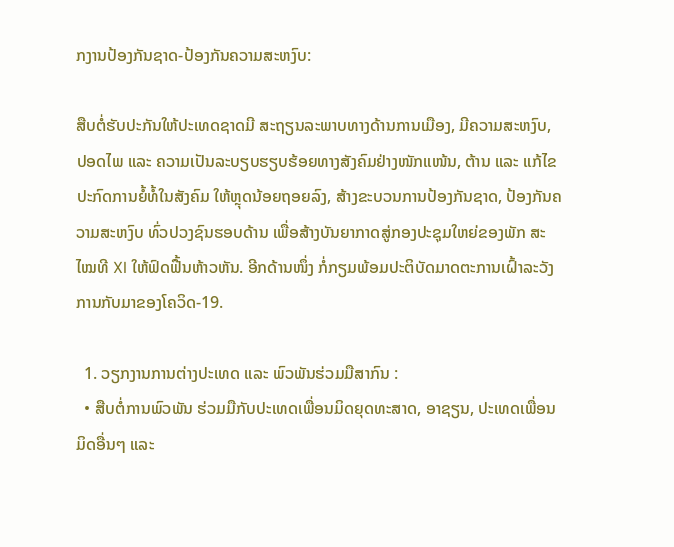ກງານປ້ອງກັນຊາດ-ປ້ອງກັນຄວາມສະຫງົບ:

ສືບຕໍ່ຮັບປະກັນໃຫ້ປະເທດຊາດມີ ສະຖຽນລະພາບທາງດ້ານການເມືອງ, ມີຄວາມສະຫງົບ, ປອດໄພ ແລະ ຄວາມເປັນລະບຽບຮຽບຮ້ອຍທາງສັງຄົມຢ່າງໜັກແໜ້ນ, ຕ້ານ ແລະ ແກ້ໄຂປະກົດການຍໍ້ທໍ້ໃນສັງຄົມ ໃຫ້ຫຼຸດນ້ອຍຖອຍລົງ, ສ້າງຂະບວນການປ້ອງກັນຊາດ, ປ້ອງກັນຄວາມສະຫງົບ ທົ່ວປວງຊົນຮອບດ້ານ ເພື່ອສ້າງບັນຍາກາດສູ່ກອງປະຊຸມໃຫຍ່ຂອງພັກ ສະໄໝທີ XI ໃຫ້ຟົດຟື້ນຫ້າວຫັນ. ອີກດ້ານໜຶ່ງ ກໍ່ກຽມພ້ອມປະຕິບັດມາດຕະການເຝົ້າລະວັງການກັບມາຂອງໂຄວິດ-19.

  1. ວຽກງານການຕ່າງປະເທດ ແລະ ພົວພັນຮ່ວມມືສາກົນ :
  • ສືບຕໍ່ການພົວພັນ ຮ່ວມມືກັບປະເທດເພື່ອນມິດຍຸດທະສາດ, ອາຊຽນ, ປະເທດເພື່ອນມິດອື່ນໆ ແລະ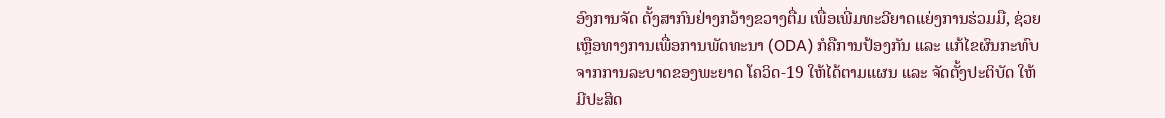ອົງການຈັດ ຕັ້ງສາກົນຢ່າງກວ້າງຂວາງຕື່ມ ເພື່ອເພີ່ມທະວີຍາດແຍ່ງການຮ່ວມມື, ຊ່ວຍເຫຼືອທາງການເພື່ອການພັດທະນາ (ODA) ກໍຄືການປ້ອງກັນ ແລະ ແກ້ໄຂຜົນກະທົບຈາກການລະບາດຂອງພະຍາດ ໂຄວິດ-19 ໃຫ້ໄດ້ຕາມແຜນ ແລະ ຈັດຕັ້ງປະຕິບັດ ໃຫ້ມີປະສິດ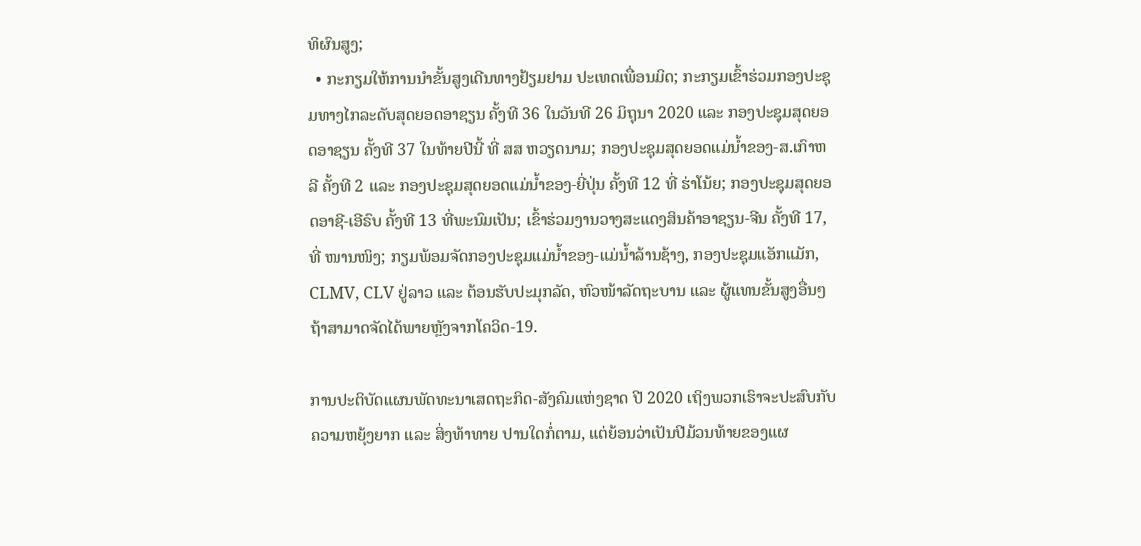ທິຜົນສູງ;
  • ກະກຽມໃຫ້ການນຳຂັ້ນສູງເດີນທາງຢ້ຽມຢາມ ປະເທດເພື່ອນມິດ; ກະກຽມເຂົ້າຮ່ວມກອງປະຊຸມທາງໄກລະດັບສຸດຍອດອາຊຽນ ຄັ້ງທີ 36 ໃນວັນທີ 26 ມິຖຸນາ 2020 ແລະ ກອງປະຊຸມສຸດຍອດອາຊຽນ ຄັ້ງທີ 37 ໃນທ້າຍປີນີ້ ທີ່ ສສ ຫວຽດນາມ; ກອງປະຊຸມສຸດຍອດແມ່ນ້ຳຂອງ-ສ.ເກົາຫລີ ຄັ້ງທີ 2 ແລະ ກອງປະຊຸມສຸດຍອດແມ່ນ້ຳຂອງ-ຍີ່ປຸ່ນ ຄັ້ງທີ 12 ທີ່ ຮ່າໂນ້ຍ; ກອງປະຊຸມສຸດຍອດອາຊີ-ເອີຣົບ ຄັ້ງທີ 13 ທີ່ພະນົມເປັນ; ເຂົ້າຮ່ວມງານວາງສະແດງສິນຄ້າອາຊຽນ-ຈີນ ຄັ້ງທີ 17, ທີ່ ໜານໜິງ; ກຽມພ້ອມຈັດກອງປະຊຸມແມ່ນໍ້າຂອງ-ແມ່ນ້ຳລ້ານຊ້າງ, ກອງປະຊຸມແອັກແມັກ, CLMV, CLV ຢູ່ລາວ ແລະ ຕ້ອນຮັບປະມຸກລັດ, ຫົວໜ້າລັດຖະບານ ແລະ ຜູ້ແທນຂັ້ນສູງອື່ນໆ ຖ້າສາມາດຈັດໄດ້ພາຍຫຼັງຈາກໂຄວິດ-19.

ການປະຕິບັດແຜນພັດທະນາເສດຖະກິດ-ສັງຄົມແຫ່ງຊາດ ປີ 2020 ເຖິງພວກເຮົາຈະປະສົບກັບຄວາມຫຍຸ້ງຍາກ ແລະ ສິ່ງທ້າທາຍ ປານໃດກໍ່ຕາມ, ແຕ່ຍ້ອນວ່າເປັນປີມ້ວນທ້າຍຂອງແຜ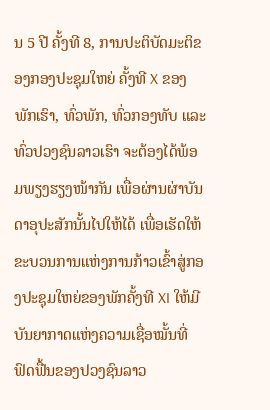ນ 5 ປີ ຄັ້ງທີ 8, ການປະຕິບັດມະຕິຂອງກອງປະຊຸມໃຫຍ່ ຄັ້ງທີ X ຂອງພັກເຮົາ, ທົ່ວພັກ, ທົ່ວກອງທັບ ແລະ ທົ່ວປວງຊົນລາວເຮົາ ຈະຕ້ອງໄດ້ພ້ອມພຽງຮຽງໜ້າກັນ ເພື່ອຜ່ານຜ່າບັນດາອຸປະສັກນັ້ນໄປໃຫ້ໄດ້ ເພື່ອເຮັດໃຫ້ຂະບວນການແຫ່ງການກ້າວເຂົ້າສູ່ກອງປະຊຸມໃຫຍ່ຂອງພັກຄັ້ງທີ XI ໃຫ້ມີບັນຍາກາດແຫ່ງຄວາມເຊື່ອໝັ້ນທີ່ຟົດຟື້ນຂອງປວງຊົນລາວ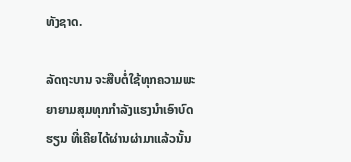ທັງຊາດ.

ລັດຖະບານ ຈະສືບຕໍ່ໃຊ້ທຸກຄວາມພະຍາຍາມສຸມທຸກກຳລັງແຮງນຳເອົາບົດຮຽນ ທີ່ເຄີຍໄດ້ຜ່ານຜ່າມາແລ້ວນັ້ນ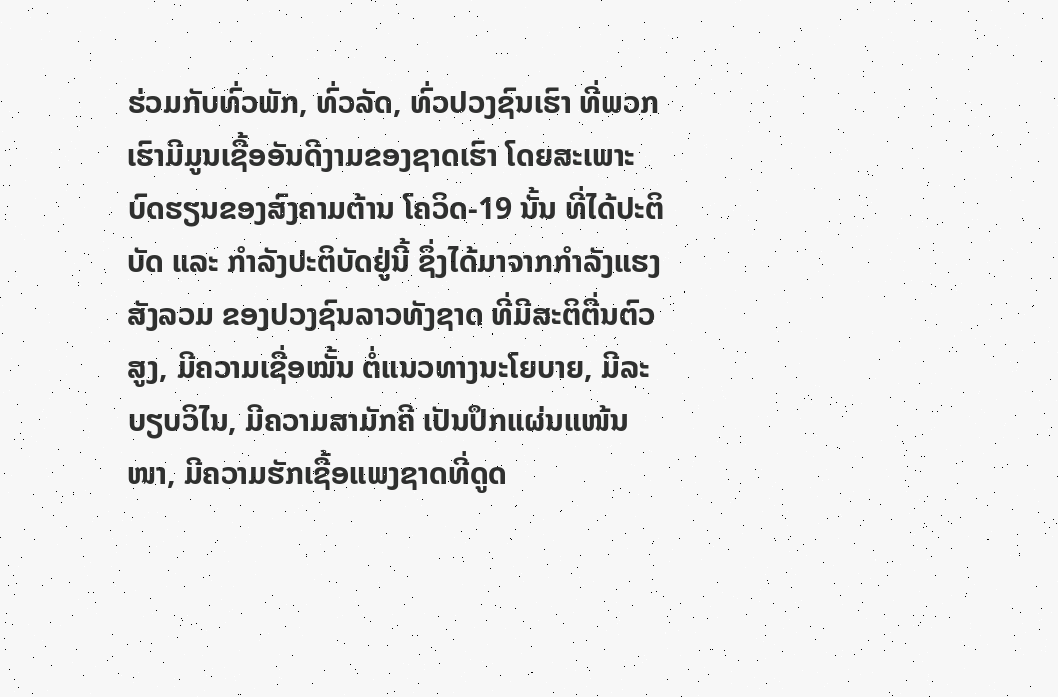ຮ່ວມກັບທົ່ວພັກ, ທົ່ວລັດ, ທົ່ວປວງຊົນເຮົາ ທີ່ພວກເຮົາມີມູນເຊື້ອອັນດີງາມຂອງຊາດເຮົາ ໂດຍສະເພາະບົດຮຽນຂອງສົງຄາມຕ້ານ ໂຄວິດ-19 ນັ້ນ ທີ່ໄດ້ປະຕິບັດ ແລະ ກໍາລັງປະຕິບັດຢູ່ນີ້ ຊຶ່ງໄດ້ມາຈາກກໍາລັງແຮງສັງລວມ ຂອງປວງຊົນລາວທັງຊາດ ທີ່ມີສະຕິຕື່ນຕົວສູງ, ມີຄວາມເຊື່ອໝັ້ນ ຕໍ່ແນວທາງນະໂຍບາຍ, ມີລະບຽບວິໄນ, ມີຄວາມສາມັກຄີ ເປັນປຶກແຜ່ນແໜ້ນໜາ, ມີຄວາມຮັກເຊື້ອແພງຊາດທີ່ດູດ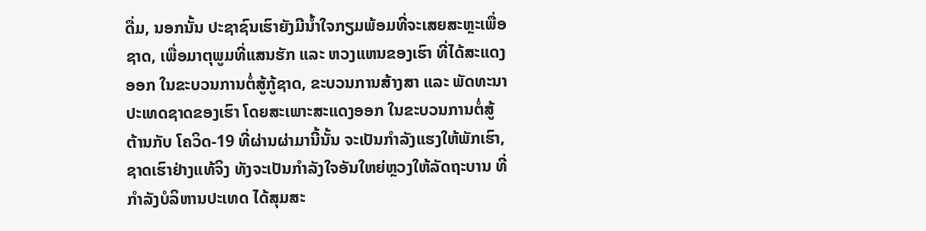ດື່ມ, ນອກນັ້ນ ປະຊາຊົນເຮົາຍັງມີນ້ຳໃຈກຽມພ້ອມທີ່ຈະເສຍສະຫຼະເພື່ອຊາດ, ເພື່ອມາຕຸພູມທີ່ແສນຮັກ ແລະ ຫວງແຫນຂອງເຮົາ ທີ່ໄດ້ສະແດງອອກ ໃນຂະບວນການຕໍ່ສູ້ກູ້ຊາດ, ຂະບວນການສ້າງສາ ແລະ ພັດທະນາປະເທດຊາດຂອງເຮົາ ໂດຍສະເພາະສະແດງອອກ ໃນຂະບວນການຕໍ່ສູ້ ຕ້ານກັບ ໂຄວິດ-19 ທີ່ຜ່ານຜ່າມານີ້ນັ້ນ ຈະເປັນກໍາລັງແຮງໃຫ້ພັກເຮົາ, ຊາດເຮົາຢ່າງແທ້ຈິງ ທັງຈະເປັນກຳລັງໃຈອັນໃຫຍ່ຫຼວງໃຫ້ລັດຖະບານ ທີ່ກຳລັງບໍລິຫານປະເທດ ໄດ້ສຸມສະ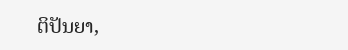ຕິປັນຍາ,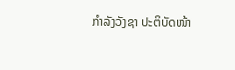ກຳລັງວັງຊາ ປະຕິບັດໜ້າ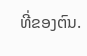ທີ່ຂອງຕົນ.